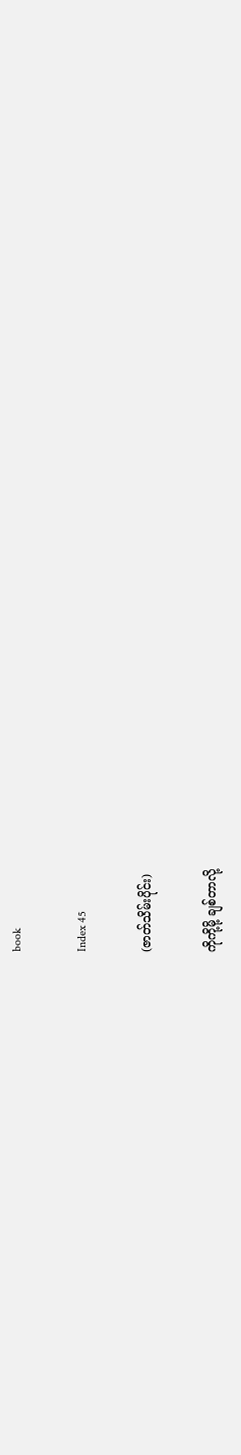book

Index 45

(ဇာတ်သိမ်းပိုင်း)

ကိုကို့မို့ ချစ်တာလို့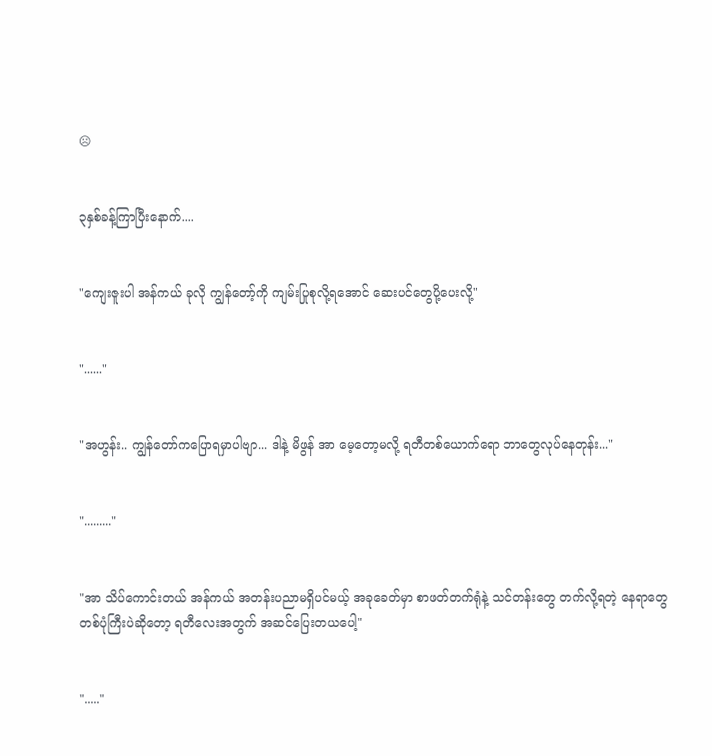☹


၃နှစ်ခန့်ကြာပြီးနောက်....


"ကျေးဇူးပါ အန်ကယ် ခုလို ကျွန်တော့်ကို ကျမ်းပြုစုလို့ရအောင် ဆေးပင်တွေပို့ပေးလို့"


"......"


"အဟွန်း.. ကျွန်တော်ကပြောရမှာပါဗျာ... ဒါနဲ့ မိဖွန် အာ မေ့တော့မလို့ ရတီတစ်ယောက်ရော ဘာတွေလုပ်နေတုန်း..."


"........."


"အာ သိပ်ကောင်းတယ် အန်ကယ် အတန်းပညာမရှိပင်မယ့် အခုခေတ်မှာ စာဖတ်တက်ရုံနဲ့ သင်တန်းတွေ တက်လို့ရတဲ့ နေရာတွေ တစ်ပုံကြီးပဲဆိုတော့ ရတီလေးအတွက် အဆင်ပြေးတယပေါ့"


"....."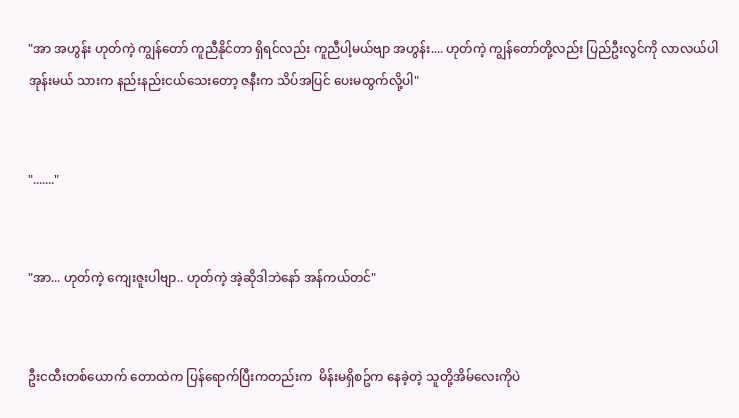"အာ အဟွန်း ဟုတ်ကဲ့ ကျွန်တော် ကူညီနိုင်တာ ရှိရင်လည်း ကူညီပါ့မယ်ဗျာ အဟွန်း.... ဟုတ်ကဲ့ ကျွန်တော်တို့လည်း ပြည်ဦးလွင်ကို လာလယ်ပါအုန်းမယ် သားက နည်းနည်းငယ်သေးတော့ ဇနီးက သိပ်အပြင် ပေးမထွက်လို့ပါ"


"......."


"အာ... ဟုတ်ကဲ့ ကျေးဇူးပါဗျာ.. ဟုတ်ကဲ့ အဲ့ဆိုဒါဘဲနော် အန်ကယ်တင်"


ဦးငထီးတစ်ယောက် တောထဲက ပြန်ရောက်ပြီးကတည်းက  မိန်းမရှိစဥ်က နေခဲ့တဲ့ သူတို့အိမ်လေးကိုပဲ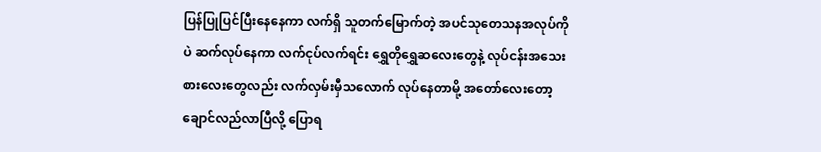ပြန်ပြုပြင်ပြီးနေနေကာ လက်ရှိ သူတက်မြောက်တဲ့ အပင်သုတေသနအလုပ်ကိုပဲ ဆက်လုပ်နေကာ လက်ငုပ်လက်ရင်း ရွှေတိုရွှေဆလေးတွေနဲ့ လုပ်ငန်းအသေးစားလေးတွေလည်း လက်လှမ်းမှီသလောက် လုပ်နေတာမို့ အတော်လေးတော့ ချောင်လည်လာပြီလို့ ပြောရ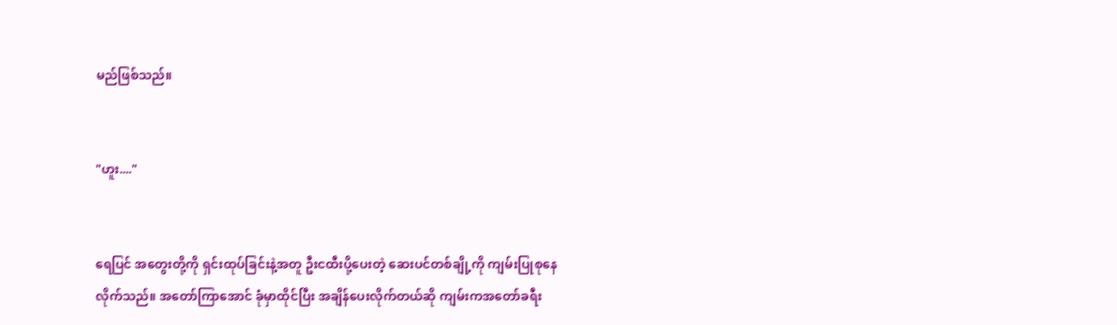မည်ဖြစ်သည်။


"ဟူး...."


ရေပြင် အတွေးတို့ကို ရှင်းထုပ်ခြင်းနဲ့အတူ ဦးငထီးပို့ပေးတဲ့ ဆေးပင်တစ်ချို့ကို ကျမ်းပြုစုနေလိုက်သည်။ အတော်ကြာအောင် ခုံမှာထိုင်ပြီး အချိန်ပေးလိုက်တယ်ဆို ကျမ်းကအတော်ခရီး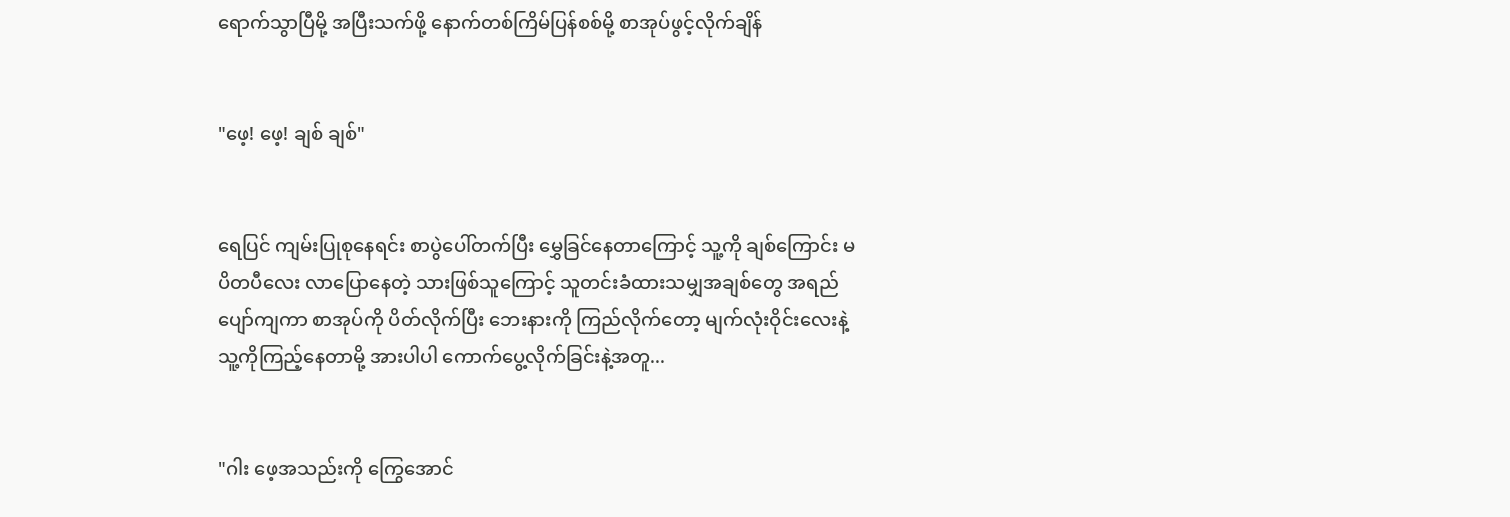ရောက်သွာပြီမို့ အပြီးသက်ဖို့ နောက်တစ်ကြိမ်ပြန်စစ်မို့ စာအုပ်ဖွင့်လိုက်ချိန်


"ဖေ့! ဖေ့! ချစ် ချစ်"


ရေပြင် ကျမ်းပြုစုနေရင်း စာပွဲပေါ်တက်ပြီး မွှေခြင်နေတာကြောင့် သူ့ကို ချစ်ကြောင်း မပိတပီလေး လာပြောနေတဲ့ သားဖြစ်သူကြောင့် သူတင်းခံထားသမျှအချစ်တွေ အရည်ပျော်ကျကာ စာအုပ်ကို ပိတ်လိုက်ပြီး ဘေးနားကို ကြည်လိုက်တော့ မျက်လုံးဝိုင်းလေးနဲ့ သူ့ကိုကြည့်နေတာမို့ အားပါပါ ကောက်ပွေ့လိုက်ခြင်းနဲ့အတူ...


"ဂါး ဖေ့အသည်းကို ကြွေအောင်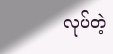လုပ်တဲ့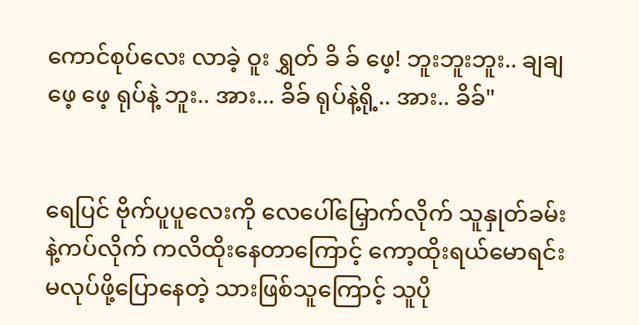ကောင်စုပ်လေး လာခဲ့ ဝူး ရွှတ် ခိ ခ် ဖေ့! ဘူးဘူးဘူး.. ချချ ဖေ့ ဖေ့ ရုပ်နဲ့ ဘူး.. အား... ခိခ် ရုပ်နဲ့ရို့.. အား.. ခိခ်"


ရေပြင် ဗိုက်ပူပူလေးကို လေပေါ်မြှောက်လိုက် သူနှုတ်ခမ်းနဲ့ကပ်လိုက် ကလိထိုးနေတာကြောင့် ကော့ထိုးရယ်မောရင်း မလုပ်ဖို့ပြောနေတဲ့ သားဖြစ်သူကြောင့် သူပို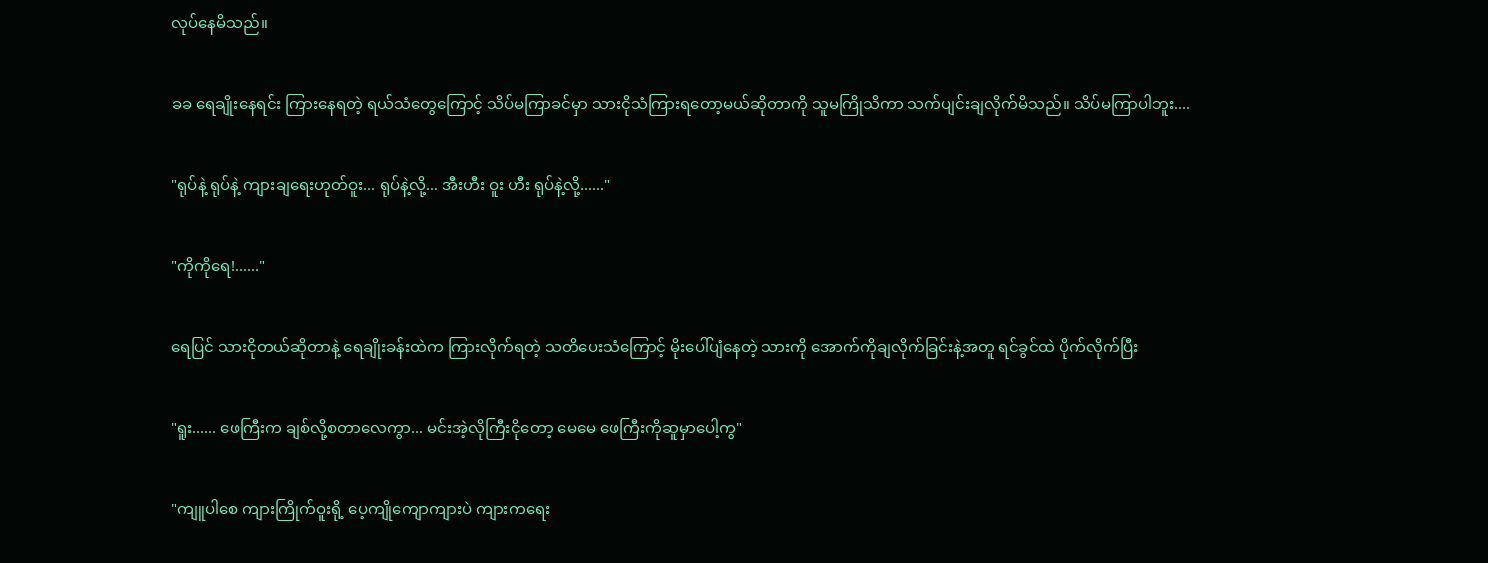လုပ်နေမိသည်။


ခခ ရေချိုးနေရင်း ကြားနေရတဲ့ ရယ်သံတွေကြောင့် သိပ်မကြာခင်မှာ သားငိုသံကြားရတော့မယ်ဆိုတာကို သူမကြိုသိကာ သက်ပျင်းချလိုက်မိသည်။ သိပ်မကြာပါဘူး....


"ရုပ်နဲ့ ရုပ်နဲ့ ကျားချရေးဟုတ်ဝူး... ရုပ်နဲ့လို့... အီးဟီး ဝူး ဟီး ရုပ်နဲ့လို့......"


"ကိုကိုရေ!......"


ရေပြင် သားငိုတယ်ဆိုတာနဲ့ ရေချိုးခန်းထဲက ကြားလိုက်ရတဲ့ သတိပေးသံကြောင့် မိုးပေါ်ပျံနေတဲ့ သားကို အောက်ကိုချလိုက်ခြင်းနဲ့အတူ ရင်ခွင်ထဲ ပိုက်လိုက်ပြီး


"ရူး...... ဖေကြီးက ချစ်လို့စတာလေကွာ... မင်းအဲ့လိုကြီးငိုတော့ မေမေ ဖေကြီးကိုဆူမှာပေါ့ကွ"


"ကျူပါစေ ကျားကြိုက်ဝူးရို့ ပေ့ကျိုကျောကျားပဲ ကျားကရေး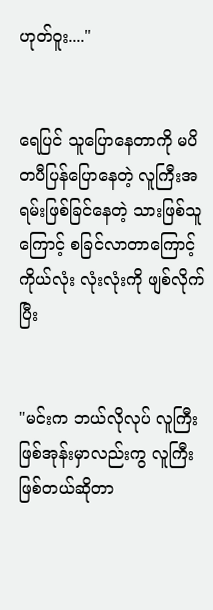ဟုတ်ဝူး...."


ရေပြင် သူပြောနေတာကို မပိတပီပြန်ပြောနေတဲ့ လူကြီးအရမ်းဖြစ်ခြင်နေတဲ့ သားဖြစ်သူကြောင့် စခြင်လာတာကြောင့် ကိုယ်လုံး လုံးလုံးကို ဖျစ်လိုက်ပြီး


"မင်းက ဘယ်လိုလုပ် လူကြီးဖြစ်အုန်းမှာလည်းကွ လူကြီးဖြစ်တယ်ဆိုတာ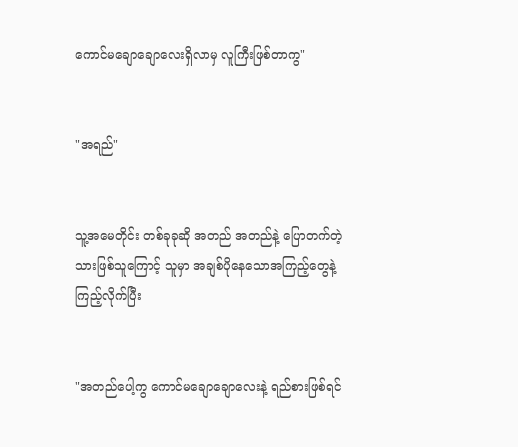ကောင်မချောချောလေးရှိလာမှ လူကြီးဖြစ်တာကွ"


"အရည်"


သူ့အမေတိုင်း တစ်ခုခုဆို အတည် အတည်နဲ့ ပြောတက်တဲ့ သားဖြစ်သူကြောင့် သူမှာ အချစ်ပိုနေသောအကြည့်တွေနဲ့ကြည့်လိုက်ပြီး


"အတည်ပေါ့ကွ ကောင်မချောချောလေးနဲ့ ရည်စားဖြစ်ရင်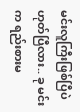မင်းလူကြီးဖြစ်ပြီပဲ ဟုတ်ပြီလား.. ခု မင်းက ရည်းစားမ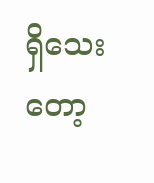ရှိသေးတော့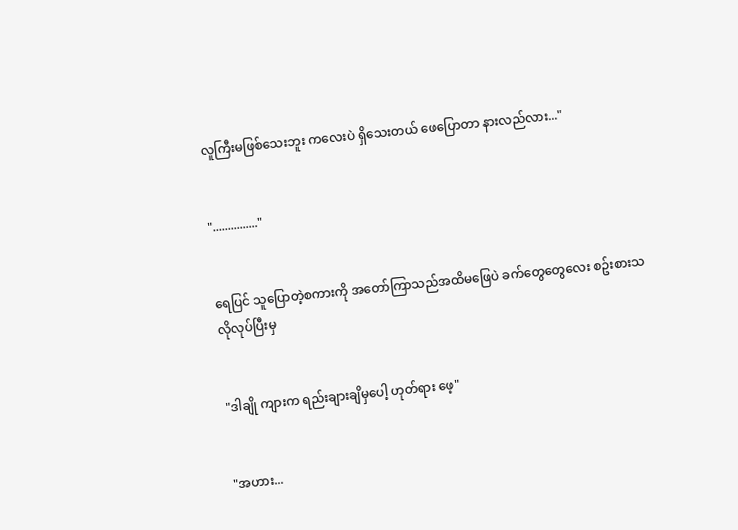လူကြီးမဖြစ်သေးဘူး ကလေးပဲ ရှိသေးတယ် ဖေပြောတာ နားလည်လား..."


"..............."


ရေပြင် သူပြောတဲ့စကားကို အတော်ကြာသည်အထိမဖြေပဲ ခက်တွေတွေလေး စဥ်းစားသလိုလုပ်ပြီးမှ


"ဒါချို ကျားက ရည်းချားချိမှပေါ့ ဟုတ်ရား ဖေ့"


"အဟား...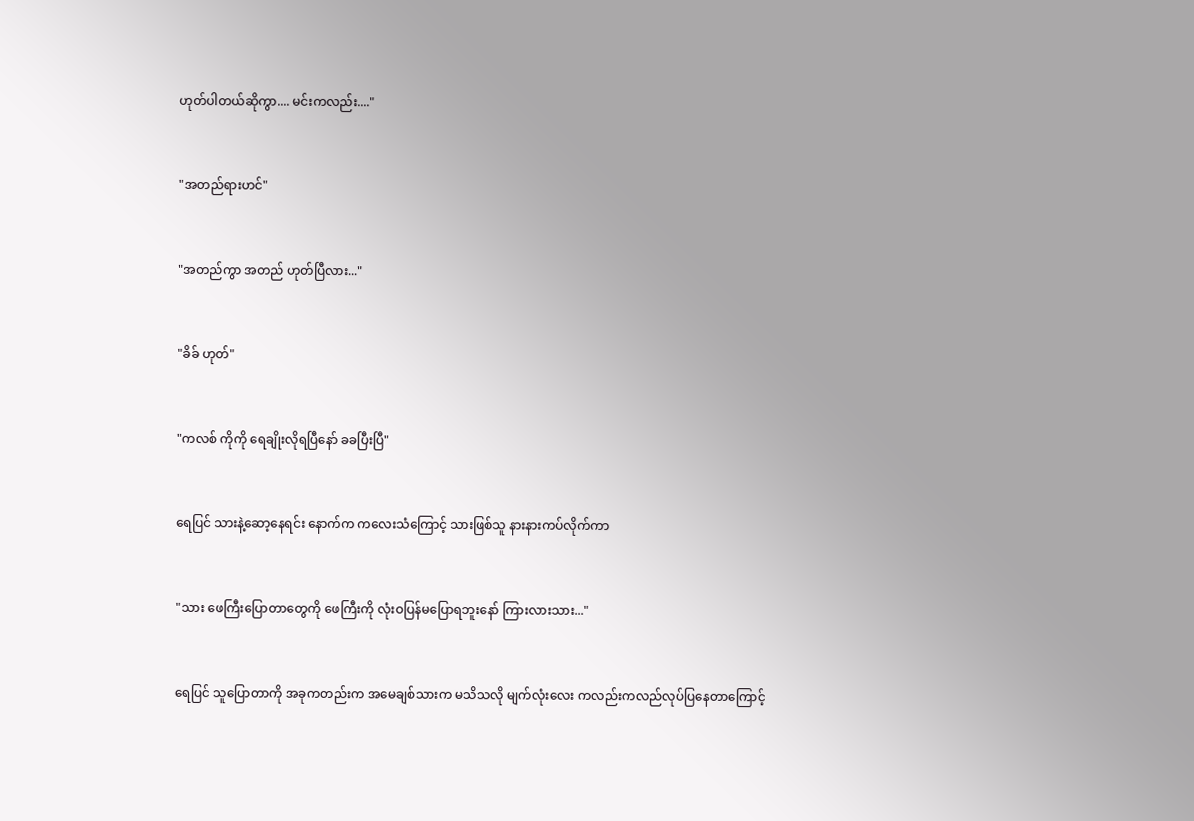ဟုတ်ပါတယ်ဆိုကွာ.... မင်းကလည်း...."


"အတည်ရားဟင်"


"အတည်ကွာ အတည် ဟုတ်ပြီလား..."


"ခိခ် ဟုတ်"


"ကလစ် ကိုကို ရေချိုးလိုရပြီနော် ခခပြီးပြီ"


ရေပြင် သားနဲ့ဆော့နေရင်း နောက်က ကလေးသံကြောင့် သားဖြစ်သူ နားနားကပ်လိုက်ကာ


"သား ဖေကြီးပြောတာတွေကို ဖေကြီးကို လုံးဝပြန်မပြောရဘူးနော် ကြားလားသား..."


ရေပြင် သူပြောတာကို အခုကတည်းက အမေချစ်သားက မသိသလို မျက်လုံးလေး ကလည်းကလည်လုပ်ပြနေတာကြောင့်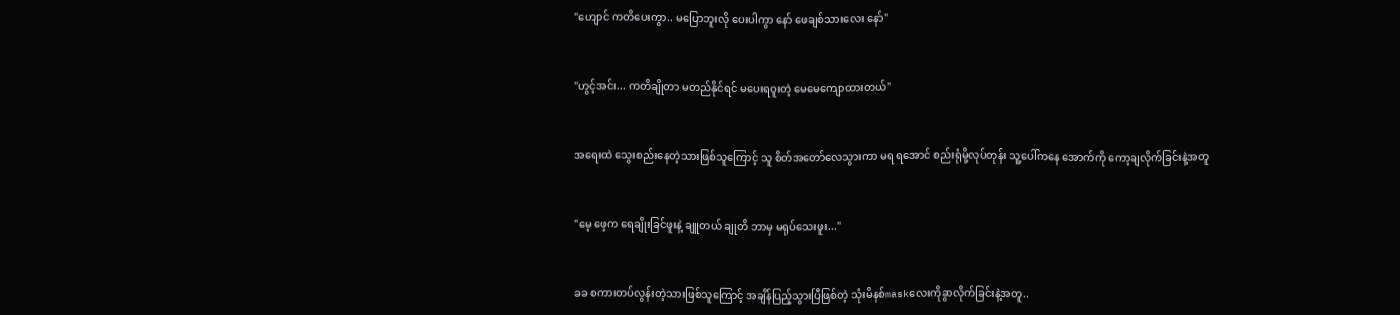"ဟျောင် ကတိပေးကွာ.. မပြောဘူးလို ပေးပါကွာ နော် ဖေချစ်သားလေး နော်"


"ဟွင့်အင်း... ကတိချိုတာ မတည်နိုင်ရင် မပေးရဝူးတဲ့ မေမေကျောထားတယ်"


အရေးထဲ သွေးစည်းနေတဲ့သားဖြစ်သူကြောင့် သူ စိတ်အတော်လေသွားကာ မရ ရအောင် စည်းရုံမို့လုပ်တုန်း သူ့ပေါ်ကနေ အောက်ကို ကော့ချလိုက်ခြင်းနဲ့အတူ


"မေ့ ဖေ့က ရေချိုးခြင်ဖူးနဲ့ ချူတယ် ချုတိ ဘာမှ မရုပ်သေးဖူး..."


ခခ စကားတပ်လွန်းတဲ့သားဖြစ်သူကြောင့် အချိန်ပြည့်သွားပြီဖြစ်တဲ့ သုံးမိနစ်maskလေးကိုခွာလိုက်ခြင်းနဲ့အတူ..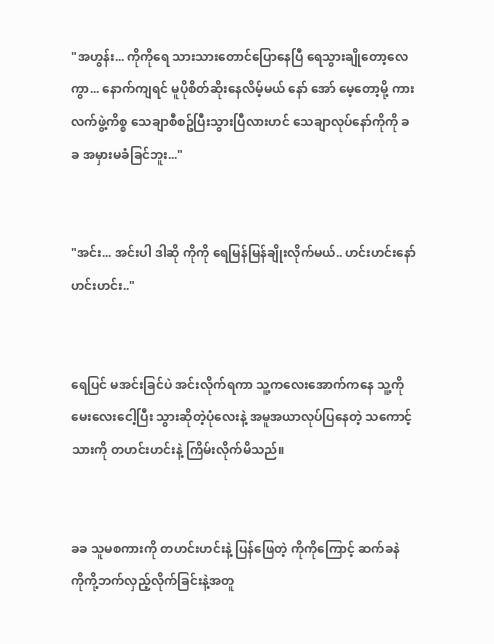"အဟွန်း... ကိုကိုရေ သားသားတောင်ပြောနေပြီ ရေသွားချိုတော့လေကွာ... နောက်ကျရင် မူပိုစိတ်ဆိုးနေလိမ့်မယ် နော် အော် မေ့တော့မို့ ကားလက်ဖွဲ့ကိစ္စ သေချာစီစဥ်ပြီးသွားပြီလားဟင် သေချာလုပ်နော်ကိုကို ခခ အမှားမခံခြင်ဘူး..."


"အင်း... အင်းပါ ဒါဆို ကိုကို ရေမြန်မြန်ချိုးလိုက်မယ်.. ဟင်းဟင်းနော် ဟင်းဟင်း.."


ရေပြင် မအင်းခြင်ပဲ အင်းလိုက်ရကာ သူ့ကလေးအောက်ကနေ သူ့ကို မေးလေးငေါ့ပြီး သွားဆိုတဲ့ပုံလေးနဲ့ အမူအယာလုပ်ပြနေတဲ့ သကောင့်သားကို တဟင်းဟင်းနဲ့ ကြိမ်းလိုက်မိသည်။


ခခ သူမစကားကို တဟင်းဟင်းနဲ့ ပြန်ဖြေတဲ့ ကိုကိုကြောင့် ဆက်ခနဲ ကိုကို့ဘက်လှည့်လိုက်ခြင်းနဲ့အတူ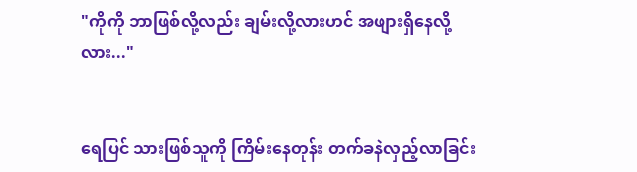"ကိုကို ဘာဖြစ်လို့လည်း ချမ်းလို့လားဟင် အဖျားရှိနေလို့လား..."


ရေပြင် သားဖြစ်သူကို ကြိမ်းနေတုန်း တက်ခနဲလှည့်လာခြင်း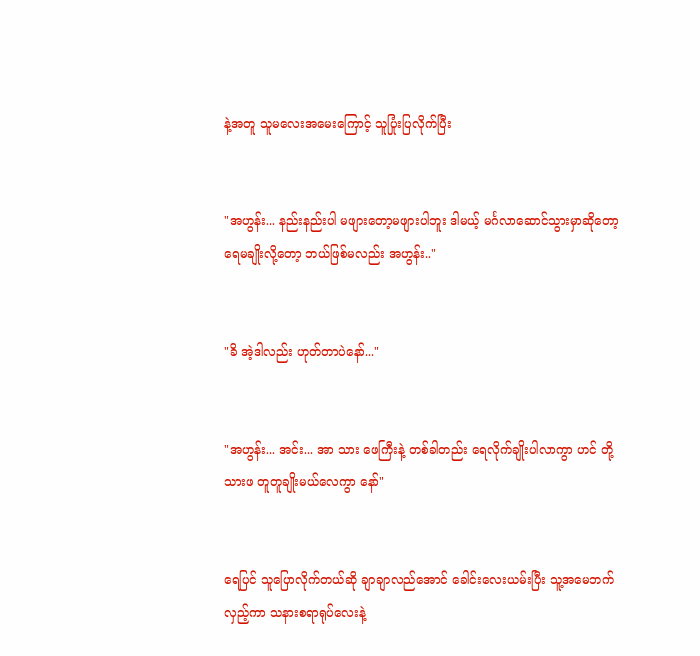နဲ့အတူ သူမလေးအမေးကြောင့် သူပြုံးပြလိုက်ပြီး


"အဟွန်း... နည်းနည်းပါ မဖျားတော့မဖျားပါဘူး ဒါမယ့် မင်္ဂလာဆောင်သွားမှာဆိုတော့ ရေမချိုးလို့တော့ ဘယ်ဖြစ်မလည်း အဟွန်း.."


"ခိ အဲ့ဒါလည်း ဟုတ်တာပဲနော်..."


"အဟွန်း... အင်း... အာ သား ဖေကြီးနဲ့ တစ်ခါတည်း ရေလိုက်ချိုးပါလာကွာ ဟင် တို့သားဖ တူတူချိုးမယ်လေကွာ နော်"


ရေပြင် သူပြောလိုက်တယ်ဆို ချာချာလည်အောင် ခေါင်းလေးယမ်းပြီး သူ့အမေဘက်လှည့်ကာ သနားစရာရုပ်လေးနဲ့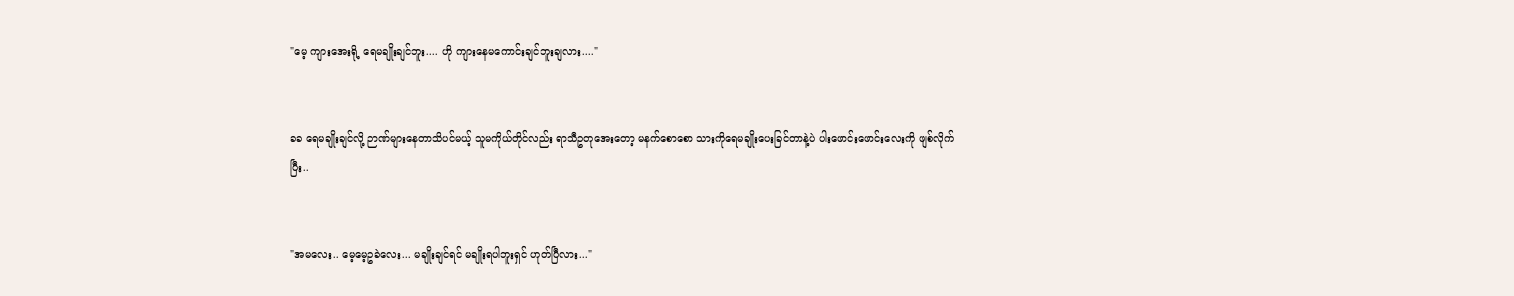"မေ့ ကျားအေးရို့ ရေမချိုးချင်ဘူး.... ဟို ကျားနေမကောင်းချင်ဘူးချလား...."


ခခ ရေမချိုးချင်လို့ ဉာဏ်များနေတာသိပင်မယ့် သူမကိုယ်တိုင်လည်း ရာသီဥတုအေးတော့ မနက်စောစော သားကိုရေမချိုးပေးခြင်တာနဲ့ပဲ ပါးဖောင်းဖောင်းလေးကို ဖျစ်လိုက်ပြီး..


"အမလေး.. မေ့မေ့ဥခဲလေး... မချိုးချင်ရင် မချိုးရပါဘူးရှင် ဟုတ်ပြီလား..."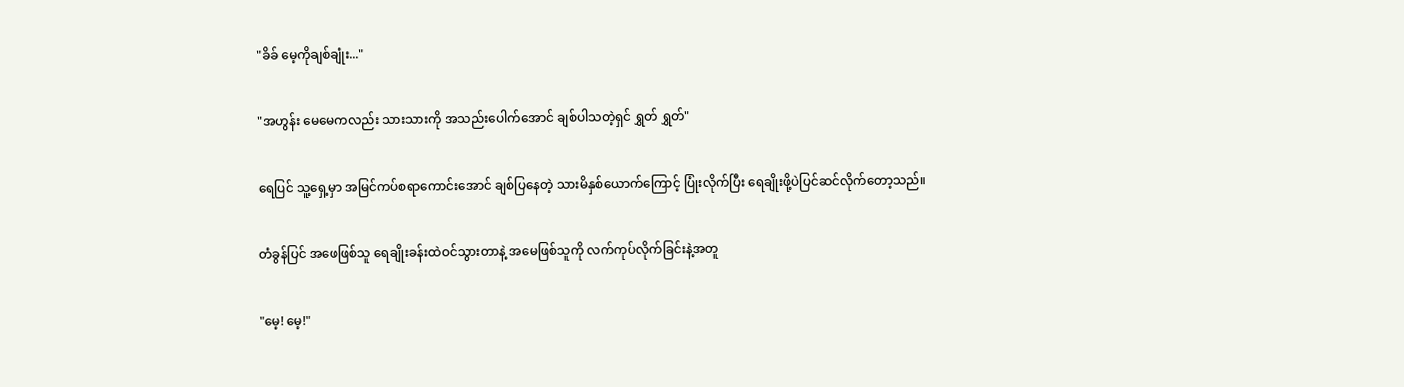"ခိခ် မေ့ကိုချစ်ချုံး..."


"အဟွန်း မေမေကလည်း သားသားကို အသည်းပေါက်အောင် ချစ်ပါသတဲ့ရှင် ရွှတ် ရွှတ်"


ရေပြင် သူ့ရှေ့မှာ အမြင်ကပ်စရာကောင်းအောင် ချစ်ပြနေတဲ့ သားမိနှစ်ယောက်ကြောင့် ပြုံးလိုက်ပြီး ရေချိုးဖို့ပဲပြင်ဆင်လိုက်တော့သည်။


တံခွန်ပြင် အဖေဖြစ်သူ ရေချိုးခန်းထဲဝင်သွားတာနဲ့ အမေဖြစ်သူကို လက်ကုပ်လိုက်ခြင်းနဲ့အတူ


"မေ့! မေ့!"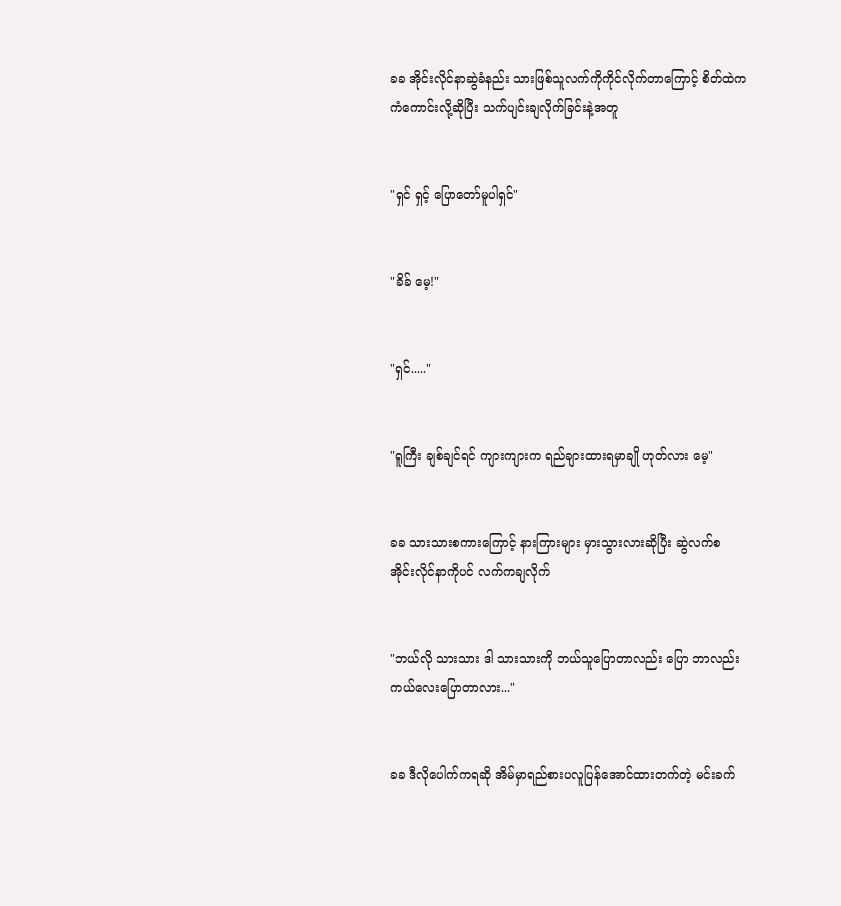ခခ အိုင်းလိုင်နာဆွဲခံနည်း သားဖြစ်သူလက်ကိုကိုင်လိုက်တာကြောင့် စိတ်ထဲက ကံကောင်းလို့ဆိုပြီး သက်ပျင်းချလိုက်ခြင်းနဲ့အတူ


"ရှင် ရှင့် ပြောတော်မူပါရှင်"


"ခိခ် မေ့!"


"ရှင်....."


"ရူကြီး ချစ်ချင်ရင် ကျားကျားက ရည်ချားထားရမှာချို ဟုတ်လား မေ့"


ခခ သားသားစကားကြောင့် နားကြားများ မှားသွားလားဆိုပြီး ဆွဲလက်စ အိုင်းလိုင်နာကိုပင် လက်ကချလိုက်


"ဘယ်လို သားသား ဒါ သားသားကို ဘယ်သူပြောတာလည်း ပြော ဘာလည်း ကယ်လေးပြောတာလား..."


ခခ ဒီလိုပေါက်ကရဆို အိမ်မှာရည်စားပလူပြန်အောင်ထားတက်တဲ့ မင်းခက်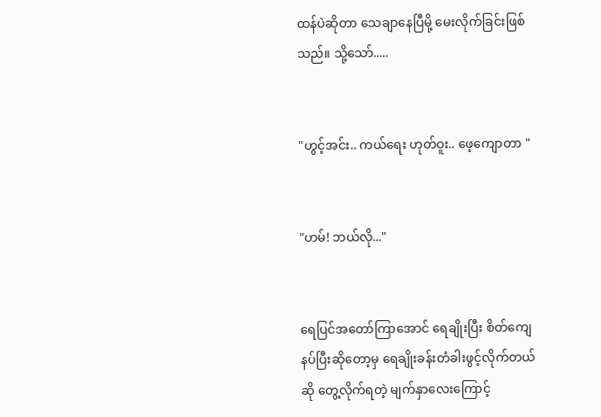ထန်ပဲဆိုတာ သေချာနေပြီမို့ မေးလိုက်ခြင်းဖြစ်သည်။ သို့သော်.....


"ဟွင့်အင်း.. ကယ်ရေး ဟုတ်ဝူး.. ဖေ့ကျောတာ "


"ဟမ်! ဘယ်လို..."


ရေပြင်အတော်ကြာအောင် ရေချိုးပြီး စိတ်ကျေနပ်ပြီးဆိုတော့မှ ရေချိုးခန်းတံခါးဖွင့်လိုက်တယ်ဆို တွေ့လိုက်ရတဲ့ မျက်နှာလေးကြောင့်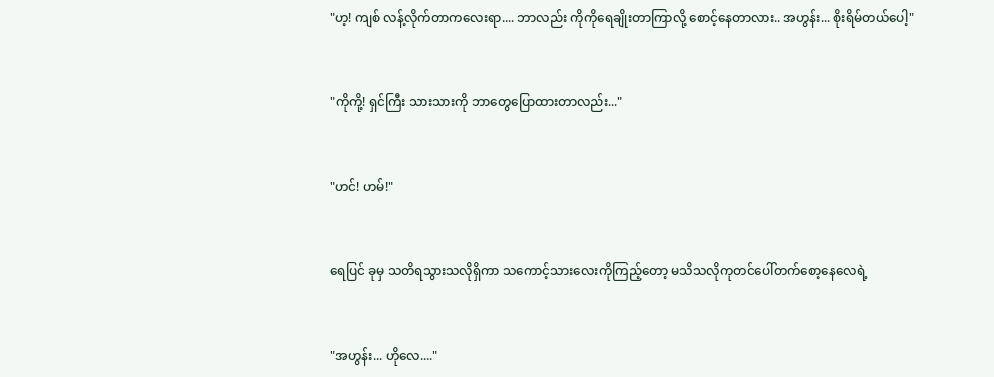"ဟ့! ကျစ် လန့်လိုက်တာကလေးရာ.... ဘာလည်း ကိုကိုရေချိုးတာကြာလို့ စောင့်နေတာလား.. အဟွန်း... စိုးရိမ်တယ်ပေါ့"


"ကိုကို့! ရှင်ကြီး သားသားကို ဘာတွေပြောထားတာလည်း..."


"ဟင်! ဟမ်!"


ရေပြင် ခုမှ သတိရသွားသလိုရှိကာ သကောင့်သားလေးကိုကြည့်တော့ မသိသလိုကုတင်ပေါ်တက်စော့နေလေရဲ့


"အဟွန်း... ဟိုလေ...."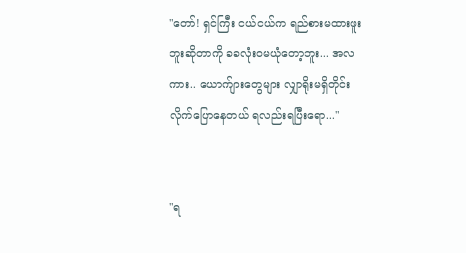"တော်! ရှင်ကြီး ငယ်ငယ်က ရည်စားမထားဖူးဘူးဆိုတာကို ခခလုံးဝမယုံတော့ဘူး... အလကား.. ယောက်ျားတွေများ လျှာရိုးမရှိတိုင်း လိုက်ပြောနေတယ် ရလည်းရပြီးရော..."


"ရ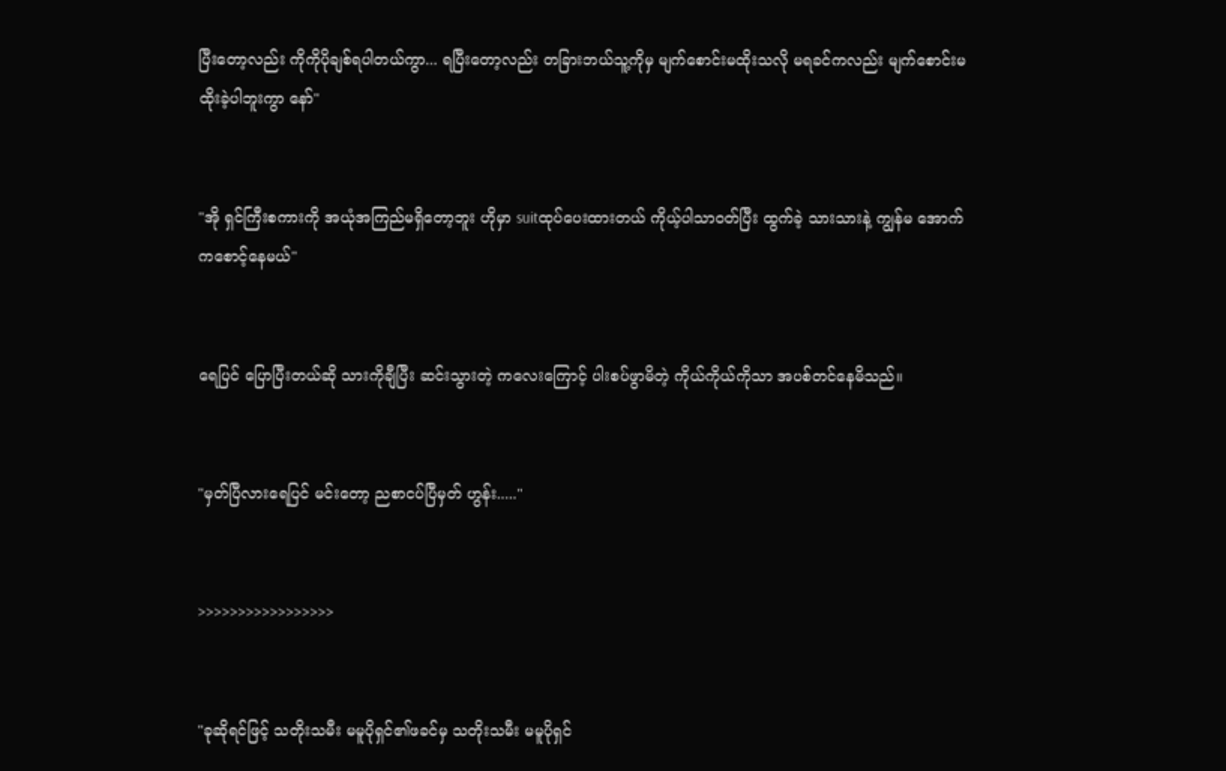ပြီးတော့လည်း ကိုကိုပိုချစ်ရပါတယ်ကွာ... ရပြီးတော့လည်း တခြားဘယ်သူ့ကိုမှ မျက်စောင်းမထိုးသလို မရခင်ကလည်း မျက်စောင်းမထိုးခဲ့ပါဘူးကွာ နော်"


"အို ရှင်ကြီးစကားကို အယုံအကြည်မရှိတော့ဘူး ဟိုမှာ suitထုပ်ပေးထားတယ် ကိုယ့်ပါသာဝတ်ပြီး ထွက်ခဲ့ သားသားနဲ့ ကျွန်မ အောက်ကစောင့်နေမယ်"


ရေပြင် ပြောပြီးတယ်ဆို သားကိုချီပြီး ဆင်းသွားတဲ့ ကလေးကြောင့် ပါးစပ်ဖွာမိတဲ့ ကိုယ်ကိုယ်ကိုသာ အပစ်တင်နေမိသည်။


"မှတ်ပြီလားရေပြင် မင်းတော့ ညစာငပ်ပြီမှတ် ဟွန်း....."


>>>>>>>>>>>>>>>>>


"ခုဆိုရင်ဖြင့် သတိုးသမီး မမူပိုရှင်၏ဖခင်မှ သတိုးသမီး မမူပိုရှင်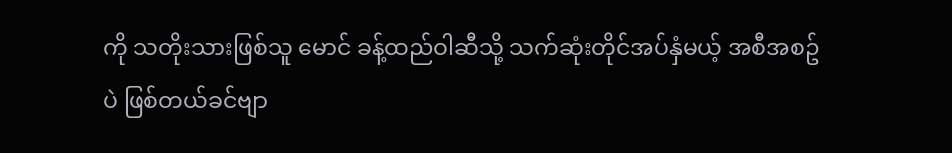ကို သတိုးသားဖြစ်သူ မောင် ခန့်ထည်ဝါဆီသို့ သက်ဆုံးတိုင်အပ်နှံမယ့် အစီအစဥ်ပဲ ဖြစ်တယ်ခင်ဗျာ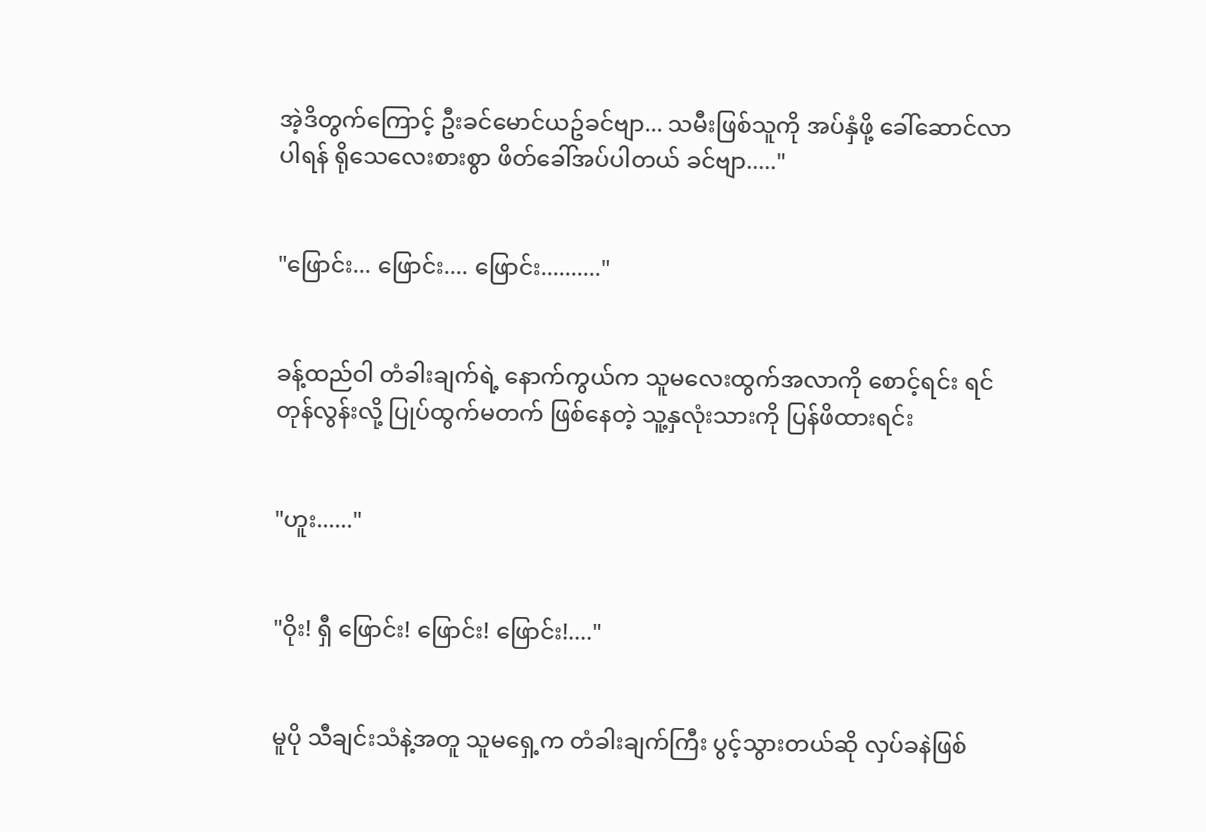အဲ့ဒိတွက်ကြောင့် ဦးခင်မောင်ယဥ်ခင်ဗျာ... သမီးဖြစ်သူကို အပ်နှံဖို့ ခေါ်ဆောင်လာပါရန် ရိုသေလေးစားစွာ ဖိတ်ခေါ်အပ်ပါတယ် ခင်ဗျာ....."


"ဖြောင်း... ဖြောင်း.... ဖြောင်း.........."


ခန့်ထည်ဝါ တံခါးချက်ရဲ့ နောက်ကွယ်က သူမလေးထွက်အလာကို စောင့်ရင်း ရင်တုန်လွန်းလို့ ပြုပ်ထွက်မတက် ဖြစ်နေတဲ့ သူ့နှလုံးသားကို ပြန်ဖိထားရင်း


"ဟူး......"


"ဝိုး! ရှီ ဖြောင်း! ဖြောင်း! ဖြောင်း!...."


မူပို သီချင်းသံနဲ့အတူ သူမရှေ့က တံခါးချက်ကြီး ပွင့်သွားတယ်ဆို လှပ်ခနဲဖြစ်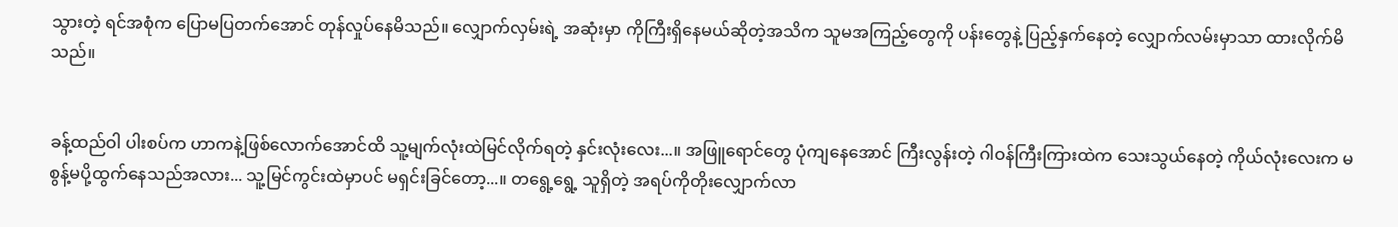သွားတဲ့ ရင်အစုံက ပြောမပြတက်အောင် တုန်လှုပ်နေမိသည်။ လျှောက်လှမ်းရဲ့ အဆုံးမှာ ကိုကြီးရှိနေမယ်ဆိုတဲ့အသိက သူမအကြည့်တွေကို ပန်းတွေနဲ့ ပြည့်နှက်နေတဲ့ လျှောက်လမ်းမှာသာ ထားလိုက်မိသည်။


ခန့်ထည်ဝါ ပါးစပ်က ဟာကနဲ့ဖြစ်လောက်အောင်ထိ သူ့မျက်လုံးထဲမြင်လိုက်ရတဲ့ နှင်းလုံးလေး...။ အဖြူရောင်တွေ ပုံကျနေအောင် ကြီးလွန်းတဲ့ ဂါဝန်ကြီးကြားထဲက သေးသွယ်နေတဲ့ ကိုယ်လုံးလေးက မစွန့်မပို့ထွက်နေသည်အလား... သူ့မြင်ကွင်းထဲမှာပင် မရှင်းခြင်တော့...။ တရွေ့ရွေ့ သူရှိတဲ့ အရပ်ကိုတိုးလျှောက်လာ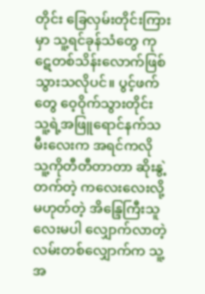တိုင်း ခြေလှမ်းတိုင်းကြားမှာ သူ့ရင်ခုန်သံတွေ ကုဋေတစ်သိန်းလောက်ဖြစ်သွားသလိုပင်။ ပွင့်ဖက်တွေ ဝေ့ဝိုက်သွားတိုင်း သူ့ရဲ့အဖြူရောင်နက်သမီးလေးက အရင်ကလို သူ့ကိုတီတီတာတာ ဆိုးနွဲ့တက်တဲ့ ကလေးလေးလို့မဟုတ်တဲ့ အိန္ဒြေကြီးသူလေးမပါ လျှောက်လာတဲ့ လမ်းတစ်လျှောက်က သူ့အ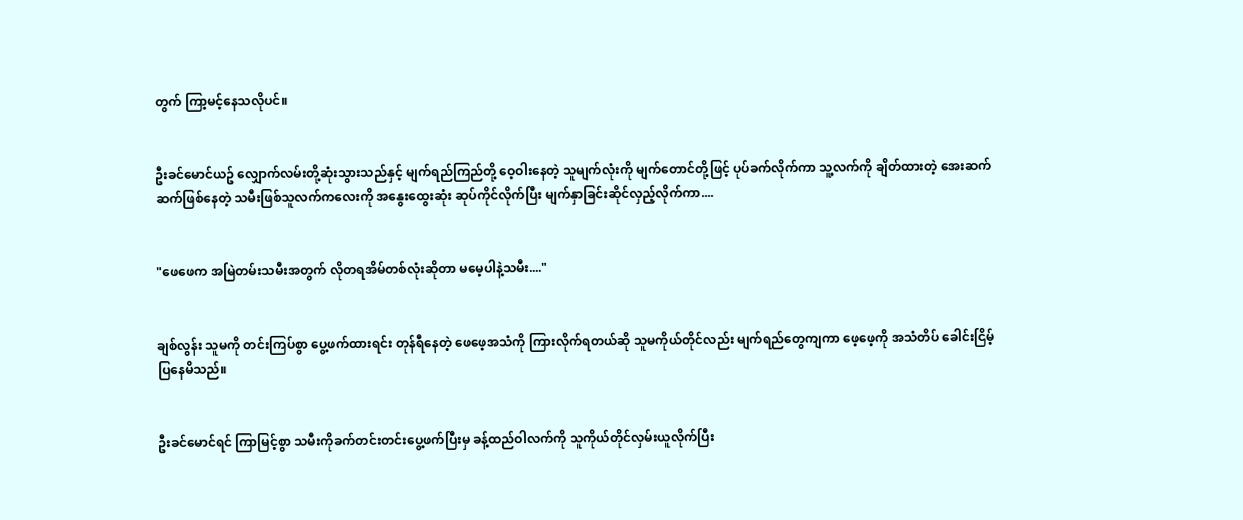တွက် ကြာ့မင့်နေသလိုပင်။


ဦးခင်မောင်ယဥ် လျှောက်လမ်းတို့ဆုံးသွားသည်နှင့် မျက်ရည်ကြည်တို့ ဝေ့ဝါးနေတဲ့ သူမျက်လုံးကို မျက်တောင်တို့ဖြင့် ပုပ်ခက်လိုက်ကာ သူ့လက်ကို ချိတ်ထားတဲ့ အေးဆက်ဆက်ဖြစ်နေတဲ့ သမီးဖြစ်သူလက်ကလေးကို အနွေးထွေးဆုံး ဆုပ်ကိုင်လိုက်ပြီး မျက်နှာခြင်းဆိုင်လှည့်လိုက်ကာ....


"ဖေဖေက အမြဲတမ်းသမီးအတွက် လိုတရအိမ်တစ်လုံးဆိုတာ မမေ့ပါနဲ့သမီး...."


ချစ်လွန်း သူမကို တင်းကြပ်စွာ ပွေ့ဖက်ထားရင်း တုန်ရီနေတဲ့ ဖေဖေ့အသံကို ကြားလိုက်ရတယ်ဆို သူမကိုယ်တိုင်လည်း မျက်ရည်တွေကျကာ ဖေ့ဖေ့ကို အသံတိပ် ခေါင်းငြိမ့်ပြနေမိသည်။


ဦးခင်မောင်ရင် ကြာမြင့်စွာ သမီးကိုခက်တင်းတင်းပွေ့ဖက်ပြီးမှ ခန့်ထည်ဝါလက်ကို သူကိုယ်တိုင်လှမ်းယူလိုက်ပြီး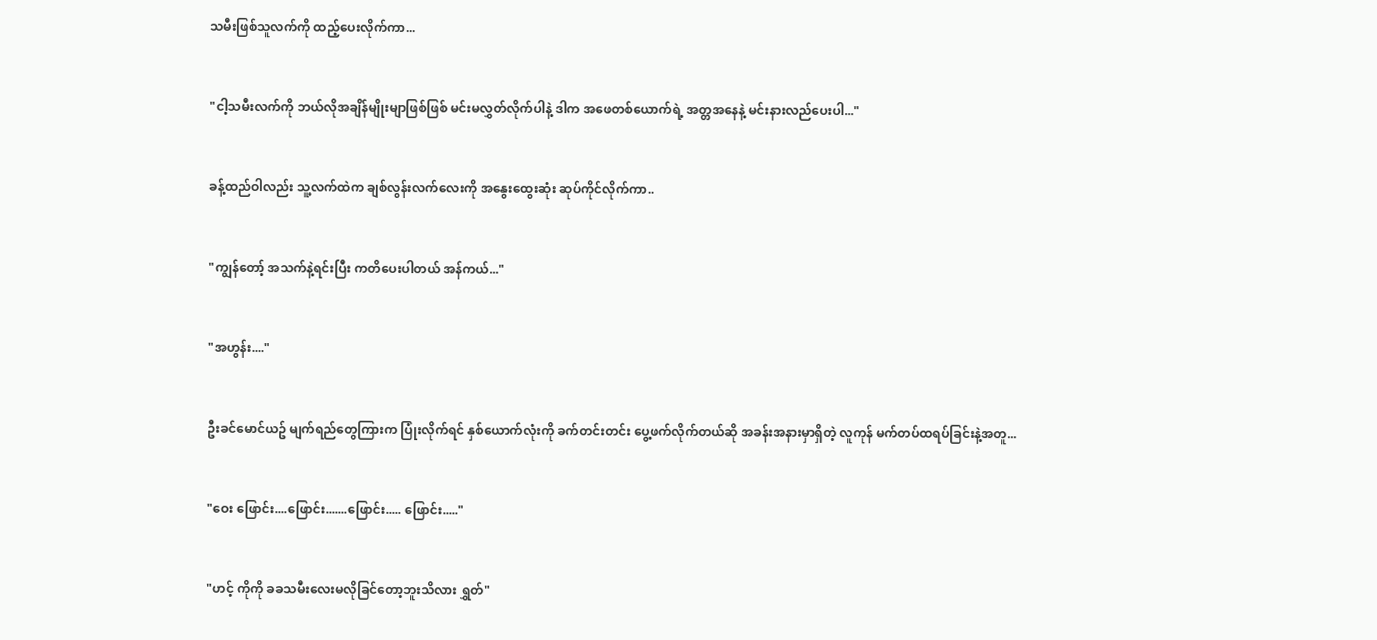သမီးဖြစ်သူလက်ကို ထည့်ပေးလိုက်ကာ...


"ငါ့သမီးလက်ကို ဘယ်လိုအချိန်မျိုးမျာဖြစ်ဖြစ် မင်းမလွှတ်လိုက်ပါနဲ့ ဒါက အဖေတစ်ယောက်ရဲ့ အတ္တအနေနဲ့ မင်းနားလည်ပေးပါ..."


ခန့်ထည်ဝါလည်း သူ့လက်ထဲက ချစ်လွန်းလက်လေးကို အနွေးထွေးဆုံး ဆုပ်ကိုင်လိုက်ကာ..


"ကျွန်တော့် အသက်နဲ့ရင်းပြီး ကတိပေးပါတယ် အန်ကယ်..."


"အဟွန်း...."


ဦးခင်မောင်ယဥ် မျက်ရည်တွေကြားက ပြုံးလိုက်ရင် နှစ်ယောက်လုံးကို ခက်တင်းတင်း ပွေ့ဖက်လိုက်တယ်ဆို အခန်းအနားမှာရှိတဲ့ လူကုန် မက်တပ်ထရပ်ခြင်းနဲ့အတူ...


"ဝေး ဖြောင်း....ဖြောင်း.......ဖြောင်း..... ဖြောင်း....."


"ဟင့် ကိုကို ခခသမီးလေးမလိုခြင်တော့ဘူးသိလား ရွှတ်"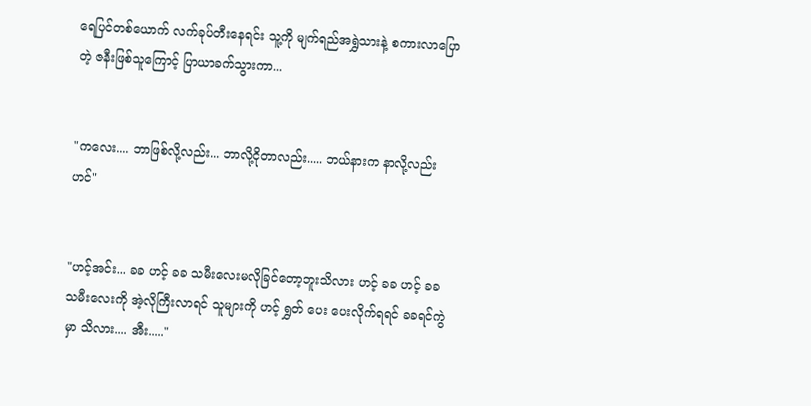ရေပြင်တစ်ယောက် လက်ခုပ်တီးနေရင်း သူ့ကို မျက်ရည်အရွှဲသားနဲ့ စကားလာပြောတဲ့ ဇနီးဖြစ်သူကြောင့် ပြာယာခက်သွားကာ...


"ကလေး.... ဘာဖြစ်လို့လည်း... ဘာလို့ငိုတာလည်း..... ဘယ်နားက နာလို့လည်း ဟင်"


"ဟင့်အင်း... ခခ ဟင့် ခခ သမီးလေးမလိုခြင်တော့ဘူးသိလား ဟင့် ခခ ဟင့် ခခသမီးလေးကို အဲ့လိုကြီးလာရင် သူများကို ဟင့် ရွှတ် ပေး ပေးလိုက်ရရင် ခခရင်ကွဲမှာ သိလား.... အီး....."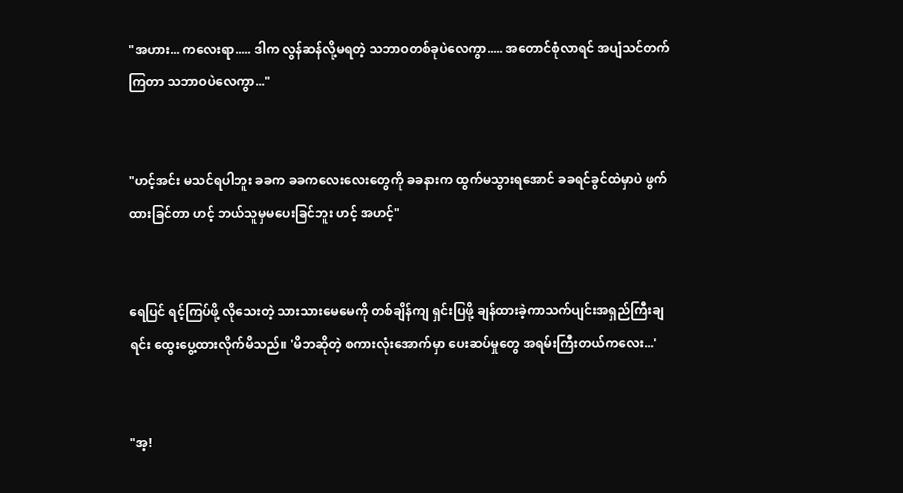"အဟား... ကလေးရာ..... ဒါက လွန်ဆန်လို့မရတဲ့ သဘာဝတစ်ခုပဲလေကွာ..... အတောင်စုံလာရင် အပျံသင်တက်ကြတာ သဘာဝပဲလေကွာ..."


"ဟင့်အင်း မသင်ရပါဘူး ခခက ခခကလေးလေးတွေကို ခခနားက ထွက်မသွားရအောင် ခခရင်ခွင်ထဲမှာပဲ ဖွက်ထားခြင်တာ ဟင့် ဘယ်သူမှမပေးခြင်ဘူး ဟင့် အဟင့်"


ရေပြင် ရင့်ကြပ်ဖို့ လိုသေးတဲ့ သားသားမေမေကို တစ်ချိန်ကျ ရှင်းပြဖို့ ချန်ထားခဲ့ကာသက်ပျင်းအရှည်ကြီးချရင်း ထွေးပွေ့ထားလိုက်မိသည်။ 'မိဘဆိုတဲ့ စကားလုံးအောက်မှာ ပေးဆပ်မှုတွေ အရမ်းကြီးတယ်ကလေး...'


"အ့!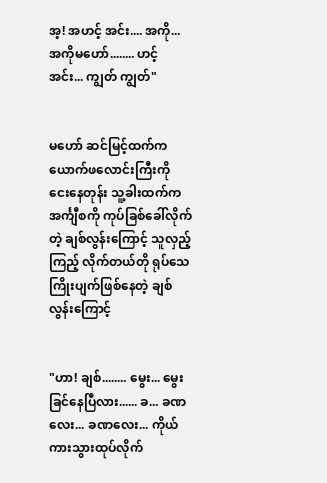အ့! အဟင့် အင်း.... အကို... အကိုမဟော်........ ဟင့် အင်း... ကျွတ် ကျွတ်"


မဟော် ဆင်မြင့်ထက်က ယောက်ဖလောင်းကြီးကို ငေးနေတုန်း သူ့ခါးထက်က အင်္ကျီစကို ကုပ်ခြစ်ခေါ်လိုက်တဲ့ ချစ်လွန်းကြောင့် သူလှည့်ကြည့် လိုက်တယ်တို ရုပ်သေကြိုးပျက်ဖြစ်နေတဲ့ ချစ်လွန်းကြောင့်


"ဟာ! ချစ်........ မွေး... မွေးခြင်နေပြီလား...... ခ... ခဏလေး... ခဏလေး... ကိုယ် ကားသွားထုပ်လိုက်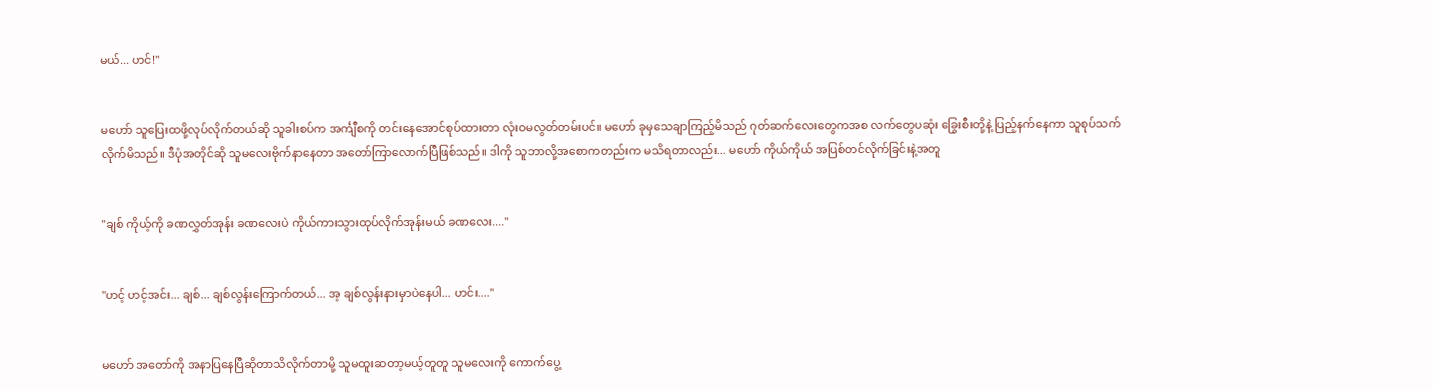မယ်... ဟင်!"


မဟော် သူပြေးထဖို့လုပ်လိုက်တယ်ဆို သူခါးစပ်က အင်္ကျီစကို တင်းနေအောင်စုပ်ထားတာ လုံးဝမလွတ်တမ်းပင်။ မဟော် ခုမှသေချာကြည့်မိသည် ဂုတ်ဆက်လေးတွေကအစ လက်တွေပဆုံး ခြွေးစီးတို့နဲ့ ပြည့်နက်နေကာ သူစုပ်သက်လိုက်မိသည်။ ဒီပုံအတိုင်ဆို သူမလေးဗိုက်နာနေတာ အတော်ကြာလောက်ပြီဖြစ်သည်။ ဒါကို သူဘာလို့အစောကတည်းက မသိရတာလည်း... မဟော် ကိုယ်ကိုယ် အပြစ်တင်လိုက်ခြင်းနဲ့အတူ


"ချစ် ကိုယ့်ကို ခဏလွှတ်အုန်း ခဏလေးပဲ ကိုယ်ကားသွားထုပ်လိုက်အုန်းမယ် ခဏလေး...."


"ဟင့် ဟင့်အင်း... ချစ်... ချစ်လွန်းကြောက်တယ်... အ့ ချစ်လွန်းနားမှာပဲနေပါ... ဟင်း...."


မဟော် အတော်ကို အနာပြနေပြီဆိုတာသိလိုက်တာမို့ သူမထူးဆတာ့မယ့်တူတူ သူမလေးကို ကောက်ပွေ့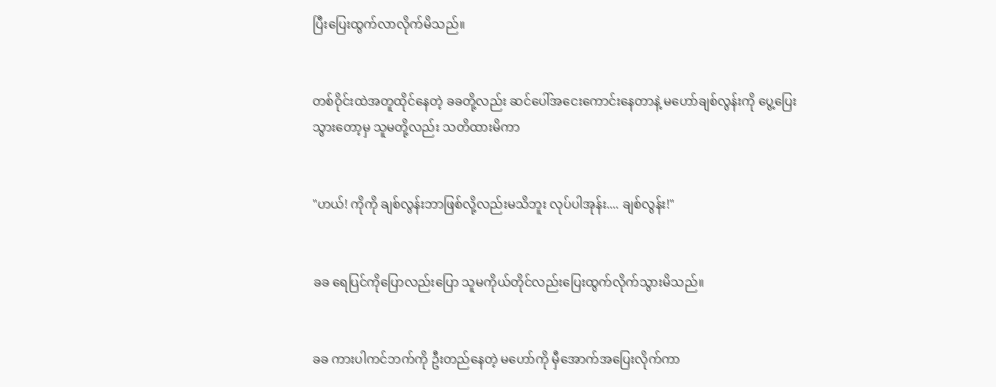ပြီးပြေးထွက်လာလိုက်မိသည်။


တစ်ဝိုင်းထဲအတူထိုင်နေတဲ့ ခခတို့လည်း ဆင်ပေါ်အငေးကောင်းနေတာနဲ့ မဟော်ချစ်လွန်းကို ပွေ့ပြေးသွားတော့မှ သူမတို့လည်း သတိထားမိကာ


"ဟယ်! ကိုကို ချစ်လွန်းဘာဖြစ်လို့လည်းမသိဘူး လုပ်ပါအုန်း.... ချစ်လွန်း!"


ခခ ရေပြင်ကိုပြောလည်းပြော သူမကိုယ်တိုင်လည်းပြေးထွက်လိုက်သွားမိသည်။


ခခ ကားပါကင်ဘက်ကို ဦးတည်နေတဲ့ မဟော်ကို မှီအောက်အပြေးလိုက်ကာ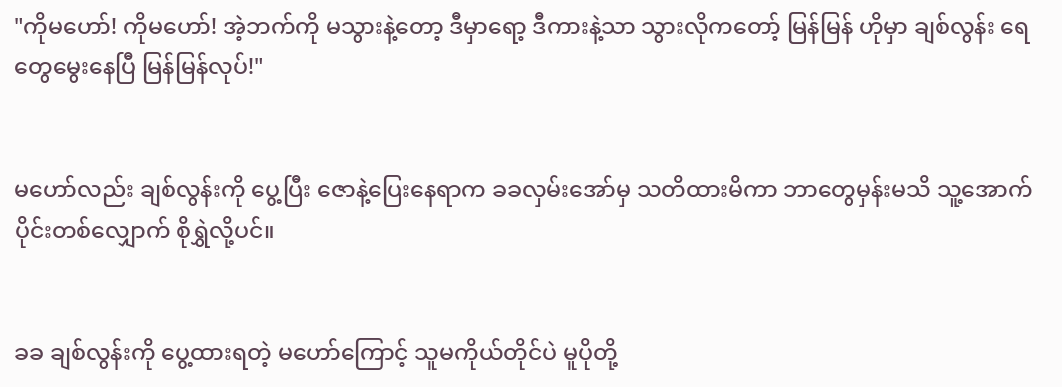"ကိုမဟော်! ကိုမဟော်! အဲ့ဘက်ကို မသွားနဲ့တော့ ဒီမှာရော့ ဒီကားနဲ့သာ သွားလိုကတော့် မြန်မြန် ဟိုမှာ ချစ်လွန်း ရေတွေမွေးနေပြီ မြန်မြန်လုပ်!"


မဟော်လည်း ချစ်လွန်းကို ပွေ့ပြီး ဇောနဲ့ပြေးနေရာက ခခလှမ်းအော်မှ သတိထားမိကာ ဘာတွေမှန်းမသိ သူ့အောက်ပိုင်းတစ်လျှောက် စိုရွှဲလို့ပင်။


ခခ ချစ်လွန်းကို ပွေ့ထားရတဲ့ မဟော်ကြောင့် သူမကိုယ်တိုင်ပဲ မူပိုတို့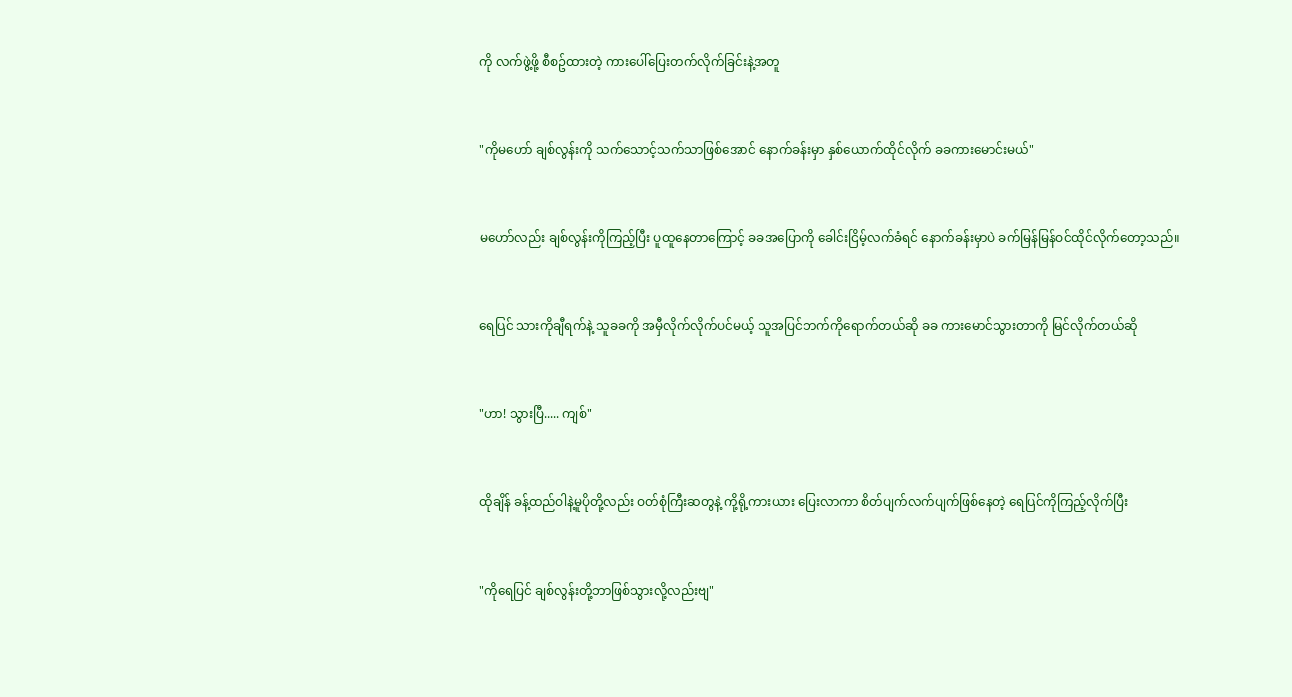ကို လက်ဖွဲ့ဖို့ စီစဥ်ထားတဲ့ ကားပေါ်ပြေးတက်လိုက်ခြင်းနဲ့အတူ


"ကိုမဟော် ချစ်လွန်းကို သက်သောင့်သက်သာဖြစ်အောင် နောက်ခန်းမှာ နှစ်ယောက်ထိုင်လိုက် ခခကားမောင်းမယ်"


မဟော်လည်း ချစ်လွန်းကိုကြည့်ပြီး ပူထူနေတာကြောင့် ခခအပြောကို ခေါင်းငြိမ့်လက်ခံရင် နောက်ခန်းမှာပဲ ခက်မြန်မြန်ဝင်ထိုင်လိုက်တော့သည်။


ရေပြင် သားကိုချီရက်နဲ့ သူခခကို အမှီလိုက်လိုက်ပင်မယ့် သူအပြင်ဘက်ကိုရောက်တယ်ဆို ခခ ကားမောင်သွားတာကို မြင်လိုက်တယ်ဆို


"ဟာ! သွားပြီ..... ကျစ်"


ထိုချိန် ခန့်ထည်ဝါနဲ့မူပိုတို့လည်း ဝတ်စုံကြီးဆတွနဲ့ ကို့ရို့ကားယား ပြေးလာကာ စိတ်ပျက်လက်ပျက်ဖြစ်နေတဲ့ ရေပြင်ကိုကြည့်လိုက်ပြီး


"ကိုရေပြင် ချစ်လွန်းတို့ဘာဖြစ်သွားလို့လည်းဗျ"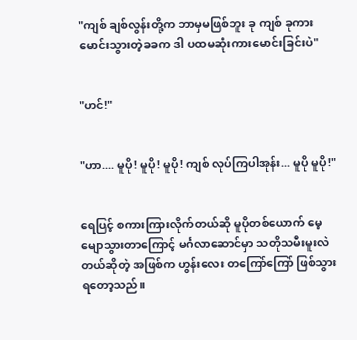"ကျစ် ချစ်လွန်းတို့က ဘာမှမဖြစ်ဘူး ခု ကျစ် ခုကားမောင်းသွားတဲ့ခခက ဒါ ပထမဆုံးကားမောင်းခြင်းပဲ"


"ဟင်!"


"ဟာ.... မူပို! မူပို! မူပို! ကျစ် လုပ်ကြပါအုန်း... မူပို မူပို!"


ရေပြင့် စကားကြားလိုက်တယ်ဆို မူပိုတစ်ယောက် မေ့မျောသွားတာကြောင့် မင်္ဂလာဆောင်မှာ သတိုသမီးမူးလဲတယ်ဆိုတဲ့ အဖြစ်က ဟွန်းလေး တကြော်ကြော် ဖြစ်သွားရတော့သည်။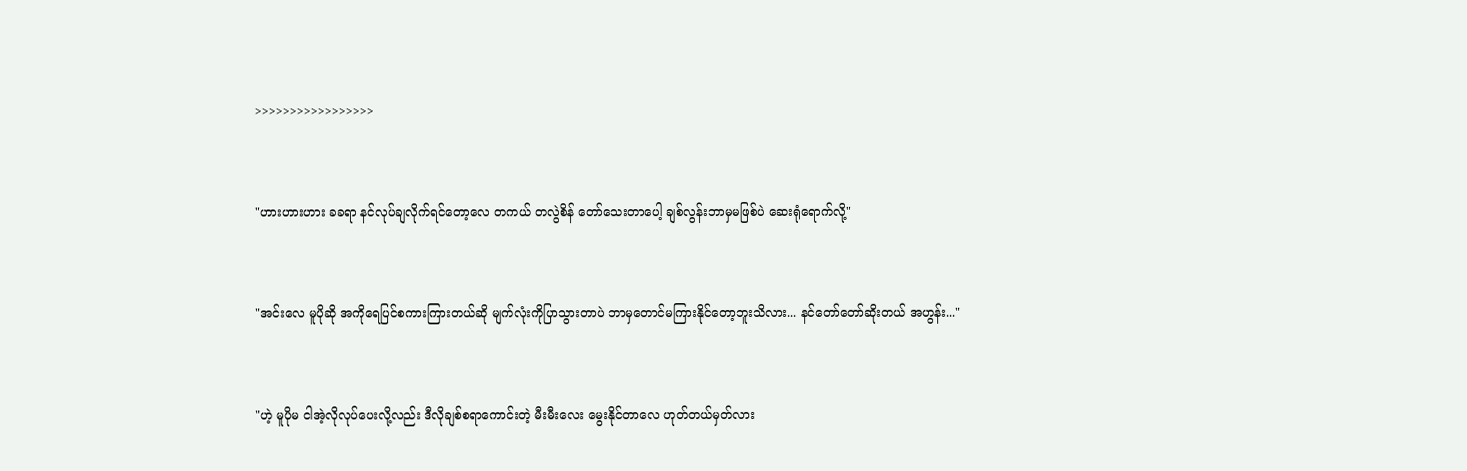>>>>>>>>>>>>>>>>>


"ဟားဟားဟား ခခရာ နင်လုပ်ချလိုက်ရင်တော့လေ တကယ် တလွဲစိန် တော်သေးတာပေါ့ ချစ်လွန်းဘာမှမဖြစ်ပဲ ဆေးရုံရောက်လို့"


"အင်းလေ မူပိုဆို အကိုရေပြင်စကားကြားတယ်ဆို မျက်လုံးကိုပြာသွားတာပဲ ဘာမှတောင်မကြားနိုင်တော့ဘူးသိလား... နင်တော်တော်ဆိုးတယ် အဟွန်း..."


"ဟဲ့ မူပိုမ ငါအဲ့လိုလုပ်ပေးလို့လည်း ဒီလိုချစ်စရာကောင်းတဲ့ မီးမီးလေး မွေးနိုင်တာလေ ဟုတ်တယ်မှတ်လား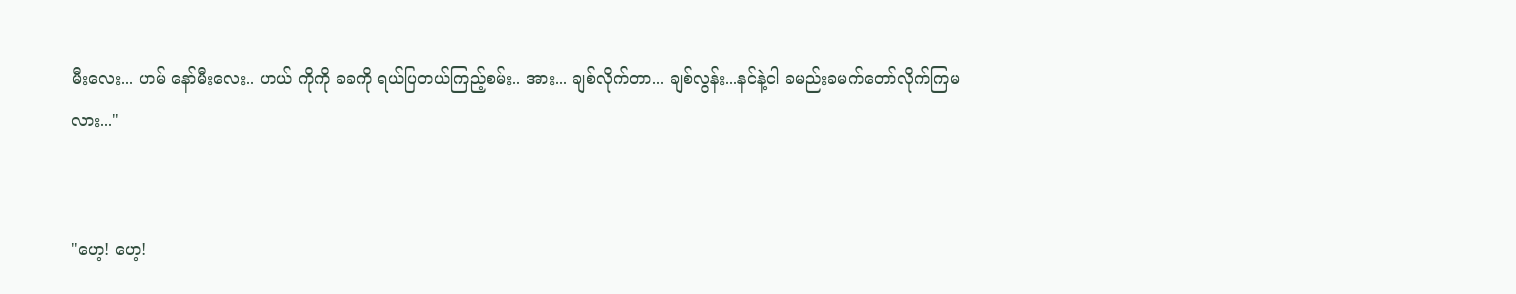မီးလေး... ဟမ် နော်မီးလေး.. ဟယ် ကိုကို ခခကို ရယ်ပြတယ်ကြည့်စမ်း.. အား... ချစ်လိုက်တာ... ချစ်လွန်း...နင်နဲ့ငါ ခမည်းခမက်တော်လိုက်ကြမလား..."


"ဟေ့! ဟေ့!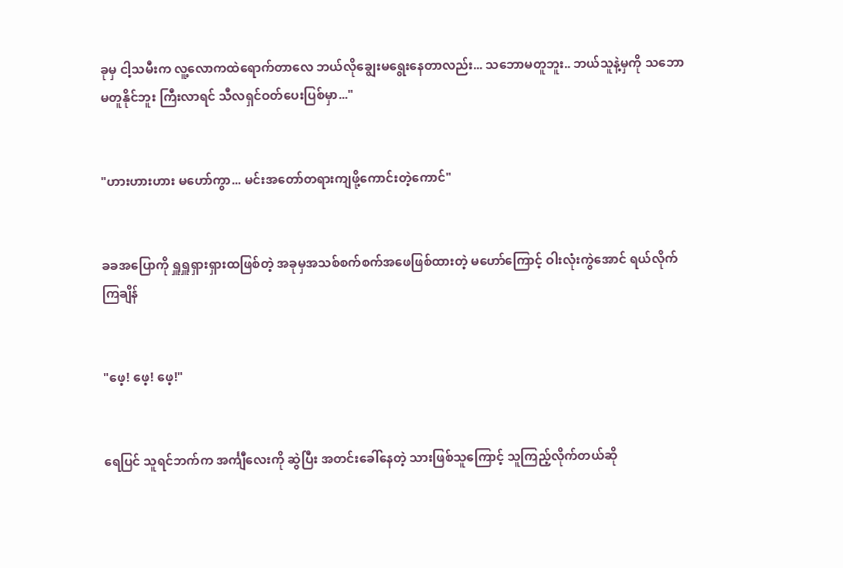ခုမှ ငါ့သမီးက လူ့လောကထဲရောက်တာလေ ဘယ်လိုချွေးမရွေးနေတာလည်း... သဘောမတူဘူး.. ဘယ်သူနဲ့မှကို သဘောမတူနိုင်ဘူး ကြီးလာရင် သီလရှင်ဝတ်ပေးပြစ်မှာ..."


"ဟားဟားဟား မဟော်ကွာ... မင်းအတော်တရားကျဖို့ကောင်းတဲ့ကောင်"


ခခအပြောကို ရှူရှူရှားရှားထဖြစ်တဲ့ အခုမှအသစ်စက်စက်အဖေဖြစ်ထားတဲ့ မဟော်ကြောင့် ဝါးလုံးကွဲအောင် ရယ်လိုက်ကြချိန်


"ဖေ့! ဖေ့! ဖေ့!"


ရေပြင် သူရင်ဘက်က အင်္ကျီလေးကို ဆွဲပြီး အတင်းခေါ်နေတဲ့ သားဖြစ်သူကြောင့် သူကြည့်လိုက်တယ်ဆို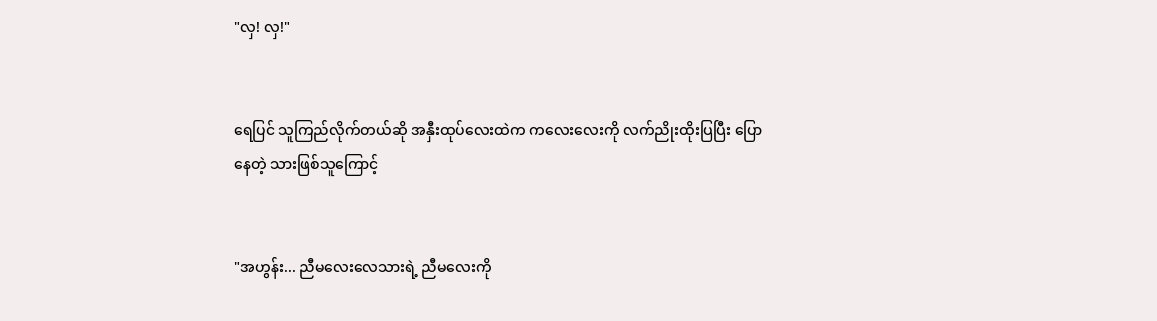"လှ! လှ!"


ရေပြင် သူကြည်လိုက်တယ်ဆို အနှီးထုပ်လေးထဲက ကလေးလေးကို လက်ညိုးထိုးပြပြီး ပြောနေတဲ့ သားဖြစ်သူကြောင့်


"အဟွန်း... ညီမလေးလေသားရဲ့ ညီမလေးကို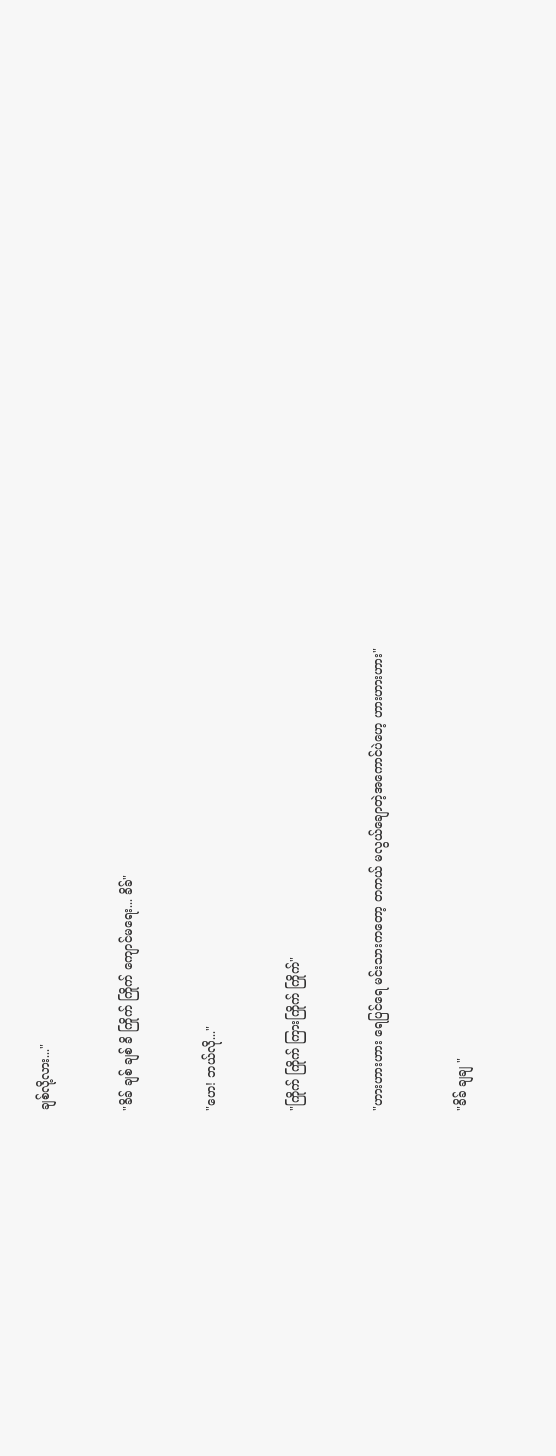ချစ်လို့လား..."


"ခိခ် ချစ် ချစ် ခိ ကြိုက် ကြိုက် ကျောင်မရေး... ခိခ်"


"ဟေ! ဘယ်လို..."


"ကြိုက် ကြိုက် ကြားကြိုက် ကြိုက်"


"ဟားဟားဟား ရေပြင်ရေ မင်းသားကတော့ တကယ် မလွယ်ချောတဲ့အကောင်ပဲဟေ့ ဟားဟားဟား"


"ခိခ် ချချ "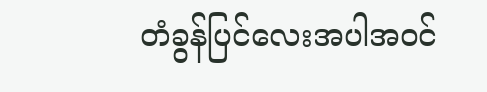တံခွန်ပြင်လေးအပါအဝင်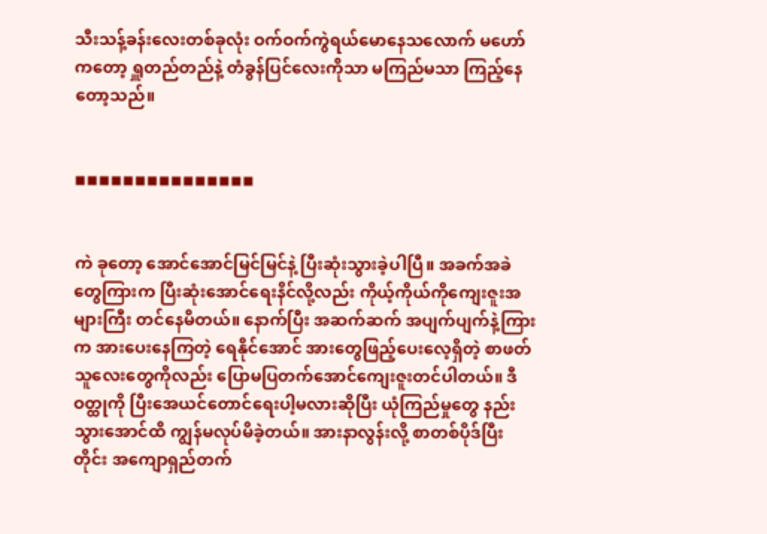သီးသန့်ခန်းလေးတစ်ခုလုံး ဝက်ဝက်ကွဲရယ်မောနေသလောက် မဟော်ကတော့ ရှူတည်တည်နဲ့ တံခွန်ပြင်လေးကိုသာ မကြည်မသာ ကြည့်နေတော့သည်။


◾◾◾◾◾◾◾◾◾◾◾◾◾◾◾


ကဲ ခုတော့ အောင်အောင်မြင်မြင်နဲ့ ပြီးဆုံးသွားခဲ့ပါပြီ။ အခက်အခဲတွေကြားက ပြီးဆုံးအောင်ရေးနိင်လို့လည်း ကိုယ့်ကိုယ်ကိုကျေးဇူးအများကြီး တင်နေမိတယ်။ နောက်ပြီး အဆက်ဆက် အပျက်ပျက်နဲ့ကြားက အားပေးနေကြတဲ့ ရေနိုင်အောင် အားတွေဖြည့်ပေးလေ့ရှိတဲ့ စာဖတ်သူလေးတွေကိုလည်း ပြောမပြတက်အောင်ကျေးဇူးတင်ပါတယ်။ ဒီဝတ္ထုကို ပြီးအေယင်တောင်ရေးပါ့မလားဆိုပြီး ယုံကြည်မှုတွေ နည်းသွားအောင်ထိ ကျွန်မလုပ်မိခဲ့တယ်။ အားနာလွန်းလို့ စာတစ်ပိုဒ်ပြီးတိုင်း အကျောရှည်တက်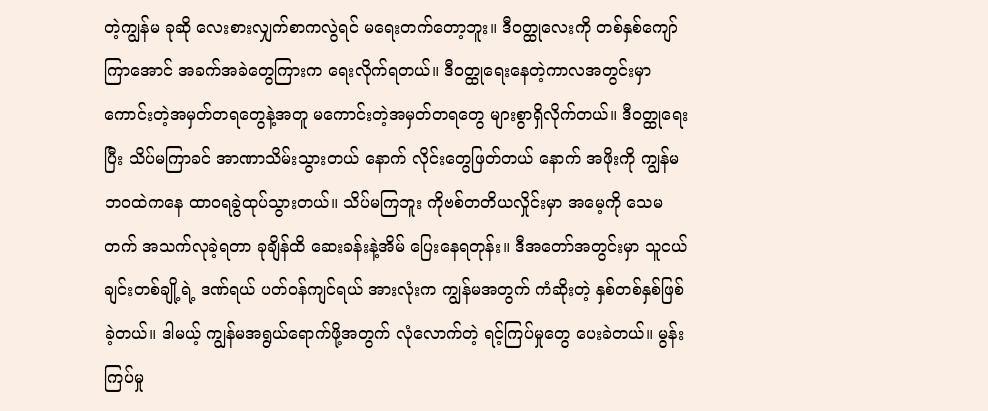တဲ့ကျွန်မ ခုဆို လေးစားလျှက်စာကလွဲရင် မရေးတက်တော့ဘူး။ ဒီဝတ္ထုလေးကို တစ်နှစ်ကျော်ကြာအောင် အခက်အခဲတွေကြားက ရေးလိုက်ရတယ်။ ဒီဝတ္ထုရေးနေတဲ့ကာလအတွင်းမှာ ကောင်းတဲ့အမှတ်တရတွေနဲ့အတူ မကောင်းတဲ့အမှတ်တရတွေ များစွာရှိလိုက်တယ်။ ဒီဝတ္ထုရေးပြီး သိပ်မကြာခင် အာဏာသိမ်းသွားတယ် နောက် လိုင်းတွေဖြတ်တယ် နောက် အဖိုးကို ကျွန်မဘဝထဲကနေ ထာဝရခွဲထုပ်သွားတယ်။ သိပ်မကြဘူး ကိုဗစ်တတိယလှိုင်းမှာ အမေ့ကို သေမတက် အသက်လုခဲ့ရတာ ခုချိန်ထိ ဆေးခန်းနဲ့အိမ် ပြေးနေရတုန်း။ ဒီအတော်အတွင်းမှာ သူငယ်ချင်းတစ်ချို့ရဲ့ ဒဏ်ရယ် ပတ်ဝန်ကျင်ရယ် အားလုံးက ကျွန်မအတွက် ကံဆိုးတဲ့ နှစ်တစ်နှစ်ဖြစ်ခဲ့တယ်။ ဒါမယ့် ကျွန်မအရွယ်ရောက်ဖို့အတွက် လုံလောက်တဲ့ ရင့်ကြပ်မှုတွေ ပေးခဲတယ်။ မွန်းကြပ်မှု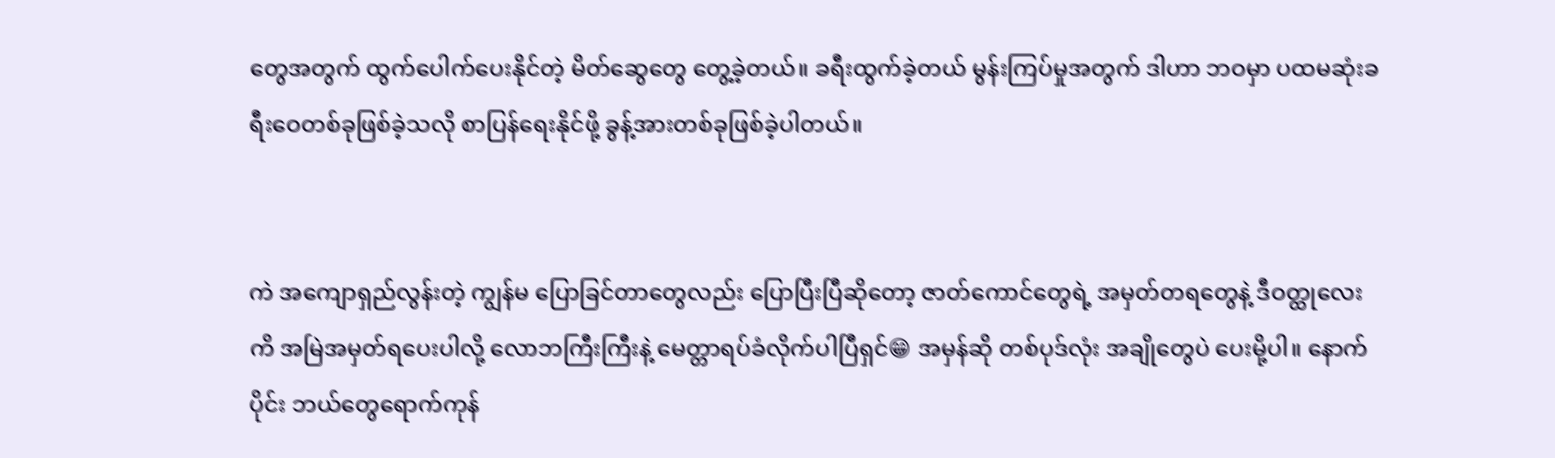တွေအတွက် ထွက်ပေါက်ပေးနိုင်တဲ့ မိတ်ဆွေတွေ တွေ့ခဲ့တယ်။ ခရီးထွက်ခဲ့တယ် မွန်းကြပ်မှုအတွက် ဒါဟာ ဘဝမှာ ပထမဆုံးခရီးဝေတစ်ခုဖြစ်ခဲ့သလို စာပြန်ရေးနိုင်ဖို့ ခွန့်အားတစ်ခုဖြစ်ခဲ့ပါတယ်။


ကဲ အကျောရှည်လွန်းတဲ့ ကျွန်မ ပြောခြင်တာတွေလည်း ပြောပြီးပြီဆိုတော့ ဇာတ်ကောင်တွေရဲ့ အမှတ်တရတွေနဲ့ ဒီဝတ္ထုလေးကိ အမြဲအမှတ်ရပေးပါလို့ လောဘကြီးကြီးနဲ့ မေတ္တာရပ်ခံလိုက်ပါပြီရှင်😁 အမှန်ဆို တစ်ပုဒ်လုံး အချိုတွေပဲ ပေးမို့ပါ။ နောက်ပိုင်း ဘယ်တွေရောက်ကုန်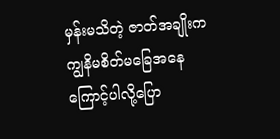မှန်းမသိတဲ့ ဇာတ်အချိုးက ကျွနိမစိတ်မခြေအနေကြောင့်ပါလို့ပြော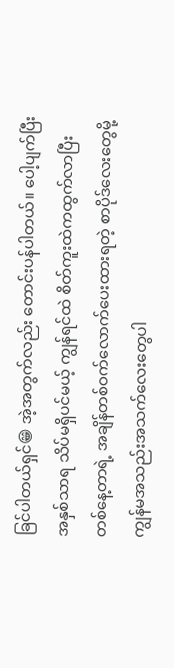ခြင်ပါတယ်ရှင်😁 အဲ့အတွက်လည်း တောင်းပန်ပါတယ်။ ပေါ့ပျက်ပြီး အနှစ်သာရ သိပ်မရှိပင်မယ့် ကျွန်ရင်ထဲ စိတ်ကူးထဲကထွက်လာပြီး တစ်နေ့တာရဲ့ အချိန်တစ်ဝက်လောက်ပေးထားရတဲ့ စာပိုဒ်လေးတွေမို့ ကျွန်မအသည်းအသက်လေးတွေပါ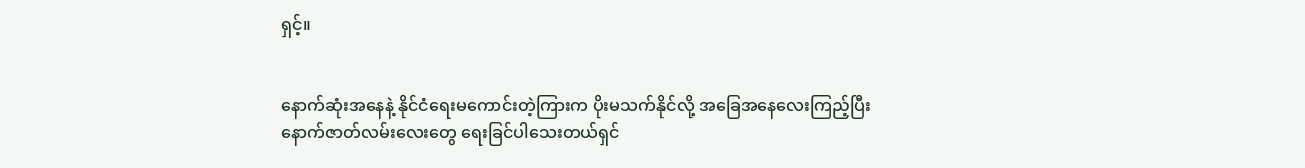ရှင့်။


နောက်ဆုံးအနေနဲ့ နိုင်ငံရေးမကောင်းတဲ့ကြားက ပိုးမသက်နိုင်လို့ အခြေအနေလေးကြည့်ပြီး နောက်ဇာတ်လမ်းလေးတွေ ရေးခြင်ပါသေးတယ်ရှင်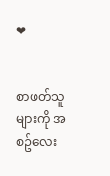❤


စာဖတ်သူများကို အစဥ်လေး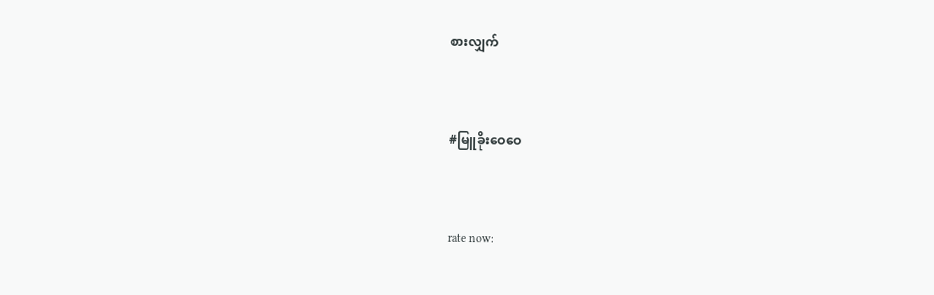စားလျှက်


#မြူခိုးဝေဝေ


rate now: